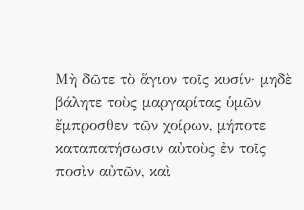Μὴ δῶτε τὸ ἅγιον τοῖς κυσίν· μηδὲ βάλητε τοὺς μαργαρίτας ὑμῶν ἔμπροσθεν τῶν χοίρων, μήποτε καταπατήσωσιν αὐτοὺς ἐν τοῖς ποσὶν αὐτῶν, καὶ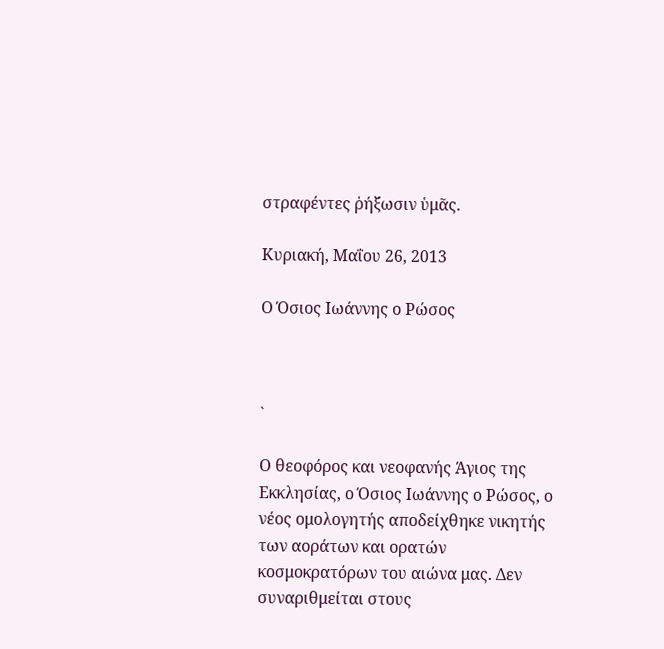στραφέντες ῥήξωσιν ὑμᾶς.

Κυριακή, Μαΐου 26, 2013

Ο Όσιος Ιωάννης ο Ρώσος



`

Ο θεοφόρος και νεοφανής Άγιος της Εκκλησίας, ο Όσιος Ιωάννης ο Ρώσος, ο νέος ομολογητής αποδείχθηκε νικητής των αοράτων και ορατών κοσμοκρατόρων του αιώνα μας. Δεν συναριθμείται στους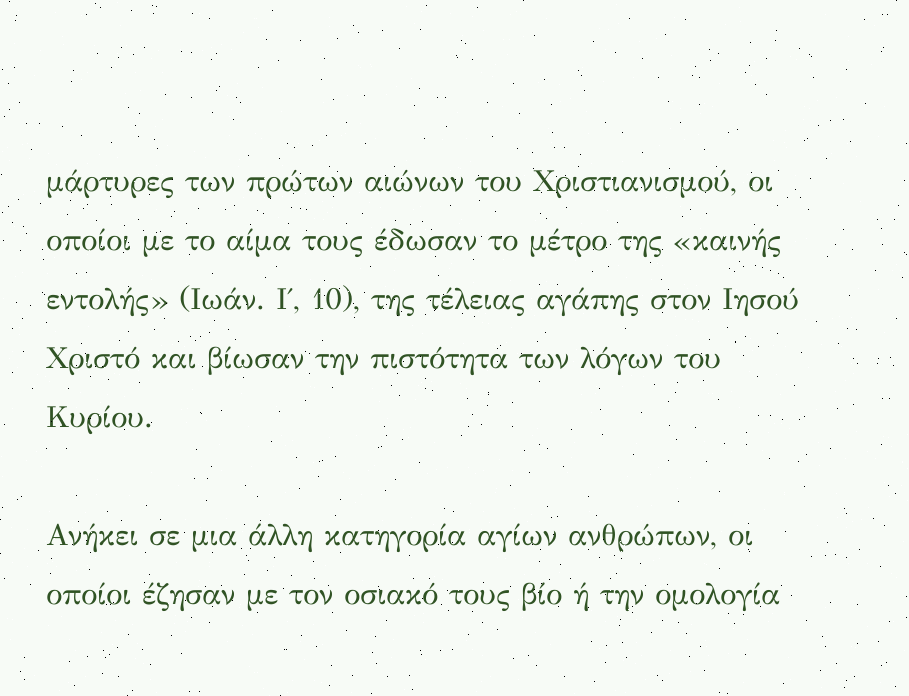μάρτυρες των πρώτων αιώνων του Χριστιανισμού, οι οποίοι με το αίμα τους έδωσαν το μέτρο της «καινής εντολής» (Ιωάν. Ι΄, 10), της τέλειας αγάπης στον Ιησού Χριστό και βίωσαν την πιστότητα των λόγων του Κυρίου.

Ανήκει σε μια άλλη κατηγορία αγίων ανθρώπων, οι οποίοι έζησαν με τον οσιακό τους βίο ή την ομολογία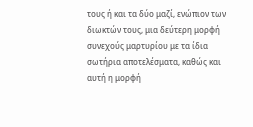τους ή και τα δύο μαζί, ενώπιον των διωκτών τους, μια δεύτερη μορφή συνεχούς μαρτυρίου με τα ίδια σωτήρια αποτελέσματα, καθώς και αυτή η μορφή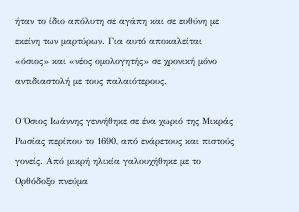ήταν το ίδιο απόλυτη σε αγάπη και σε ευθύνη με εκείνη των μαρτύρων. Για αυτό αποκαλείται «όσιος» και «νέος ομολογητής» σε χρονική μόνο αντιδιαστολή με τους παλαιότερους.

Ο Όσιος Ιωάννης γεννήθηκε σε ένα χωριό της Μικράς Ρωσίας περίπου το 1690, από ενάρετους και πιστούς γονείς. Από μικρή ηλικία γαλουχήθηκε με το Ορθόδοξο πνεύμα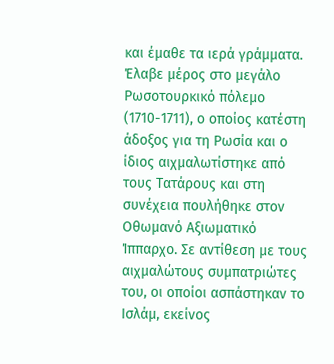και έμαθε τα ιερά γράμματα. Έλαβε μέρος στο μεγάλο Ρωσοτουρκικό πόλεμο (1710-1711), ο οποίος κατέστη άδοξος για τη Ρωσία και ο ίδιος αιχμαλωτίστηκε από τους Τατάρους και στη συνέχεια πουλήθηκε στον Οθωμανό Αξιωματικό Ίππαρχο. Σε αντίθεση με τους αιχμαλώτους συμπατριώτες του, οι οποίοι ασπάστηκαν το Ισλάμ, εκείνος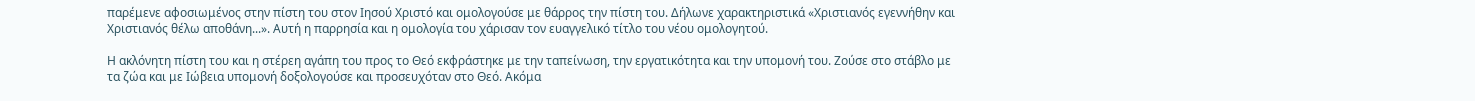παρέμενε αφοσιωμένος στην πίστη του στον Ιησού Χριστό και ομολογούσε με θάρρος την πίστη του. Δήλωνε χαρακτηριστικά «Χριστιανός εγεννήθην και Χριστιανός θέλω αποθάνη...». Αυτή η παρρησία και η ομολογία του χάρισαν τον ευαγγελικό τίτλο του νέου ομολογητού.

Η ακλόνητη πίστη του και η στέρεη αγάπη του προς το Θεό εκφράστηκε με την ταπείνωση, την εργατικότητα και την υπομονή του. Ζούσε στο στάβλο με τα ζώα και με Ιώβεια υπομονή δοξολογούσε και προσευχόταν στο Θεό. Ακόμα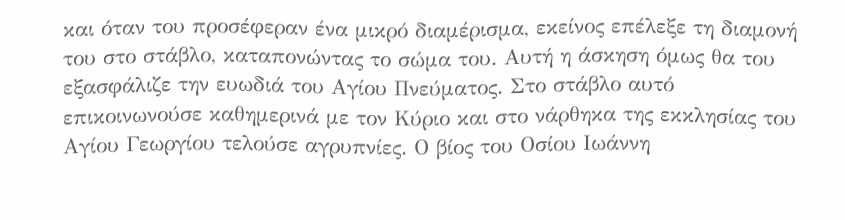και όταν του προσέφεραν ένα μικρό διαμέρισμα, εκείνος επέλεξε τη διαμονή του στο στάβλο, καταπονώντας το σώμα του. Αυτή η άσκηση όμως θα του εξασφάλιζε την ευωδιά του Αγίου Πνεύματος. Στο στάβλο αυτό επικοινωνούσε καθημερινά με τον Κύριο και στο νάρθηκα της εκκλησίας του Αγίου Γεωργίου τελούσε αγρυπνίες. Ο βίος του Οσίου Ιωάννη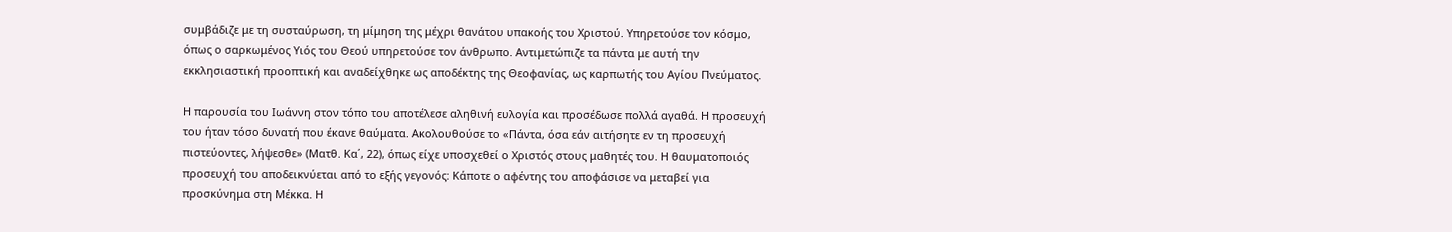συμβάδιζε με τη συσταύρωση, τη μίμηση της μέχρι θανάτου υπακοής του Χριστού. Υπηρετούσε τον κόσμο, όπως ο σαρκωμένος Υιός του Θεού υπηρετούσε τον άνθρωπο. Αντιμετώπιζε τα πάντα με αυτή την εκκλησιαστική προοπτική και αναδείχθηκε ως αποδέκτης της Θεοφανίας, ως καρπωτής του Αγίου Πνεύματος.

Η παρουσία του Ιωάννη στον τόπο του αποτέλεσε αληθινή ευλογία και προσέδωσε πολλά αγαθά. Η προσευχή του ήταν τόσο δυνατή που έκανε θαύματα. Ακολουθούσε το «Πάντα, όσα εάν αιτήσητε εν τη προσευχή πιστεύοντες, λήψεσθε» (Ματθ. Κα΄, 22), όπως είχε υποσχεθεί ο Χριστός στους μαθητές του. Η θαυματοποιός προσευχή του αποδεικνύεται από το εξής γεγονός: Κάποτε ο αφέντης του αποφάσισε να μεταβεί για προσκύνημα στη Μέκκα. Η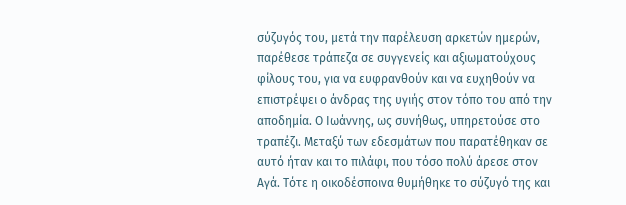σύζυγός του, μετά την παρέλευση αρκετών ημερών, παρέθεσε τράπεζα σε συγγενείς και αξιωματούχους φίλους του, για να ευφρανθούν και να ευχηθούν να επιστρέψει ο άνδρας της υγιής στον τόπο του από την αποδημία. Ο Ιωάννης, ως συνήθως, υπηρετούσε στο τραπέζι. Μεταξύ των εδεσμάτων που παρατέθηκαν σε αυτό ήταν και το πιλάφι, που τόσο πολύ άρεσε στον Aγά. Τότε η οικοδέσποινα θυμήθηκε το σύζυγό της και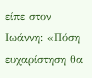είπε στον Ιωάννη: «Πόση ευχαρίστηση θα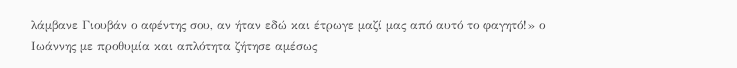λάμβανε Γιουβάν ο αφέντης σου, αν ήταν εδώ και έτρωγε μαζί μας από αυτό το φαγητό!» ο Ιωάννης με προθυμία και απλότητα ζήτησε αμέσως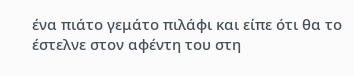ένα πιάτο γεμάτο πιλάφι και είπε ότι θα το έστελνε στον αφέντη του στη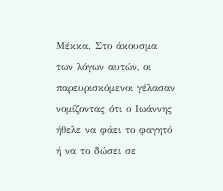Μέκκα. Στο άκουσμα των λόγων αυτών, οι παρευρισκόμενοι γέλασαν νομίζοντας ότι ο Ιωάννης ήθελε να φάει το φαγητό ή να το δώσει σε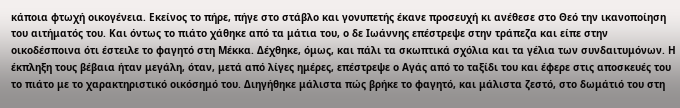κάποια φτωχή οικογένεια. Εκείνος το πήρε, πήγε στο στάβλο και γονυπετής έκανε προσευχή κι ανέθεσε στο Θεό την ικανοποίηση του αιτήματός του. Και όντως το πιάτο χάθηκε από τα μάτια του, ο δε Ιωάννης επέστρεψε στην τράπεζα και είπε στην οικοδέσποινα ότι έστειλε το φαγητό στη Μέκκα. Δέχθηκε, όμως, και πάλι τα σκωπτικά σχόλια και τα γέλια των συνδαιτυμόνων. Η έκπληξη τους βέβαια ήταν μεγάλη, όταν, μετά από λίγες ημέρες, επέστρεψε ο Αγάς από το ταξίδι του και έφερε στις αποσκευές του το πιάτο με το χαρακτηριστικό οικόσημό του. Διηγήθηκε μάλιστα πώς βρήκε το φαγητό, και μάλιστα ζεστό, στο δωμάτιό του στη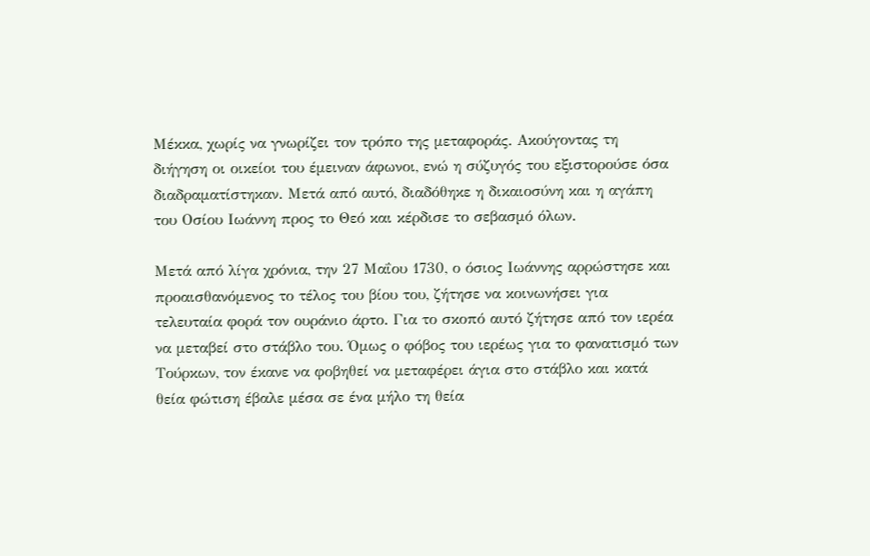Μέκκα, χωρίς να γνωρίζει τον τρόπο της μεταφοράς. Ακούγοντας τη διήγηση οι οικείοι του έμειναν άφωνοι, ενώ η σύζυγός του εξιστορούσε όσα διαδραματίστηκαν. Μετά από αυτό, διαδόθηκε η δικαιοσύνη και η αγάπη του Οσίου Ιωάννη προς το Θεό και κέρδισε το σεβασμό όλων.

Μετά από λίγα χρόνια, την 27 Μαΐου 1730, ο όσιος Ιωάννης αρρώστησε και προαισθανόμενος το τέλος του βίου του, ζήτησε να κοινωνήσει για τελευταία φορά τον ουράνιο άρτο. Για το σκοπό αυτό ζήτησε από τον ιερέα να μεταβεί στο στάβλο του. Όμως ο φόβος του ιερέως για το φανατισμό των Τούρκων, τον έκανε να φοβηθεί να μεταφέρει άγια στο στάβλο και κατά θεία φώτιση έβαλε μέσα σε ένα μήλο τη θεία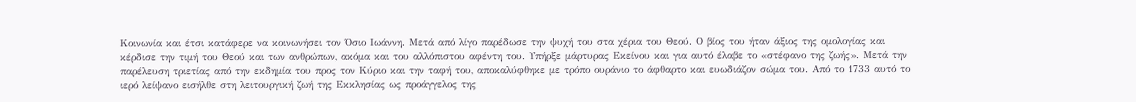Κοινωνία και έτσι κατάφερε να κοινωνήσει τον Όσιο Ιωάννη. Μετά από λίγο παρέδωσε την ψυχή του στα χέρια του Θεού. Ο βίος του ήταν άξιος της ομολογίας και κέρδισε την τιμή του Θεού και των ανθρώπων, ακόμα και του αλλόπιστου αφέντη του. Υπήρξε μάρτυρας Εκείνου και για αυτό έλαβε το «στέφανο της ζωής». Μετά την παρέλευση τριετίας από την εκδημία του προς τον Κύριο και την ταφή του, αποκαλύφθηκε με τρόπο ουράνιο το άφθαρτο και ευωδιάζον σώμα του. Από το 1733 αυτό το ιερό λείψανο εισήλθε στη λειτουργική ζωή της Εκκλησίας ως προάγγελος της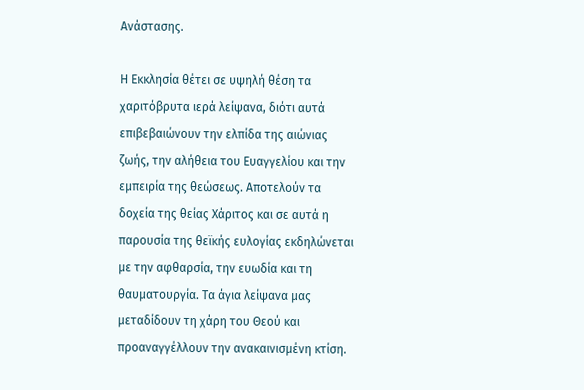Ανάστασης.

Η Εκκλησία θέτει σε υψηλή θέση τα χαριτόβρυτα ιερά λείψανα, διότι αυτά επιβεβαιώνουν την ελπίδα της αιώνιας ζωής, την αλήθεια του Ευαγγελίου και την εμπειρία της θεώσεως. Αποτελούν τα δοχεία της θείας Χάριτος και σε αυτά η παρουσία της θεϊκής ευλογίας εκδηλώνεται με την αφθαρσία, την ευωδία και τη θαυματουργία. Τα άγια λείψανα μας μεταδίδουν τη χάρη του Θεού και προαναγγέλλουν την ανακαινισμένη κτίση.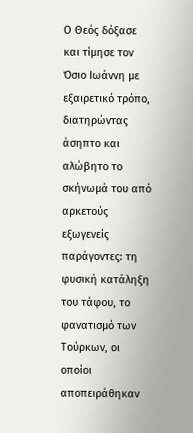Ο Θεός δόξασε και τίμησε τον Όσιο Ιωάννη με εξαιρετικό τρόπο, διατηρώντας άσηπτο και αλώβητο το σκήνωμά του από αρκετούς εξωγενείς παράγοντες: τη φυσική κατάληξη του τάφου, το φανατισμό των Τούρκων, οι οποίοι αποπειράθηκαν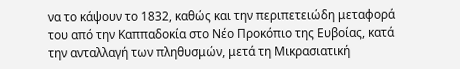να το κάψουν το 1832, καθώς και την περιπετειώδη μεταφορά του από την Καππαδοκία στο Νέο Προκόπιο της Ευβοίας, κατά την ανταλλαγή των πληθυσμών, μετά τη Μικρασιατική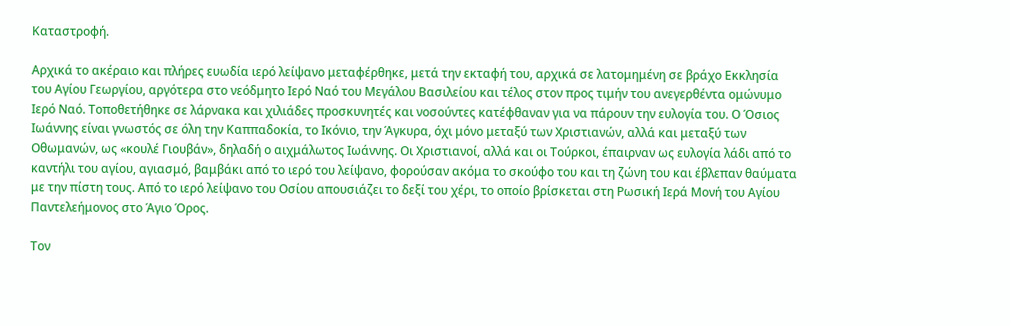Καταστροφή.

Αρχικά το ακέραιο και πλήρες ευωδία ιερό λείψανο μεταφέρθηκε, μετά την εκταφή του, αρχικά σε λατομημένη σε βράχο Εκκλησία του Αγίου Γεωργίου, αργότερα στο νεόδμητο Ιερό Ναό του Μεγάλου Βασιλείου και τέλος στον προς τιμήν του ανεγερθέντα ομώνυμο Ιερό Ναό. Τοποθετήθηκε σε λάρνακα και χιλιάδες προσκυνητές και νοσούντες κατέφθαναν για να πάρουν την ευλογία του. Ο Όσιος Ιωάννης είναι γνωστός σε όλη την Καππαδοκία, το Ικόνιο, την Άγκυρα, όχι μόνο μεταξύ των Χριστιανών, αλλά και μεταξύ των Οθωμανών, ως «κουλέ Γιουβάν», δηλαδή ο αιχμάλωτος Ιωάννης. Οι Χριστιανοί, αλλά και οι Τούρκοι, έπαιρναν ως ευλογία λάδι από το καντήλι του αγίου, αγιασμό, βαμβάκι από το ιερό του λείψανο, φορούσαν ακόμα το σκούφο του και τη ζώνη του και έβλεπαν θαύματα με την πίστη τους. Από το ιερό λείψανο του Οσίου απουσιάζει το δεξί του χέρι, το οποίο βρίσκεται στη Ρωσική Ιερά Μονή του Αγίου Παντελεήμονος στο Άγιο Όρος.

Τον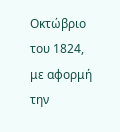Οκτώβριο του 1824, με αφορμή την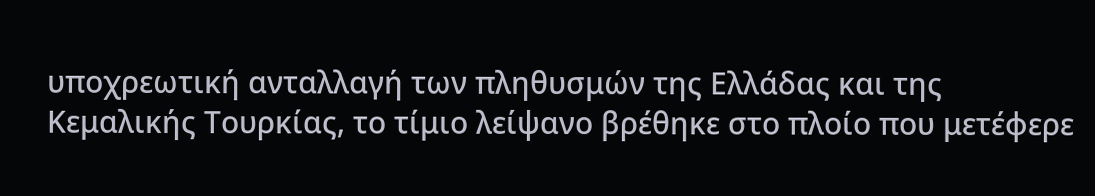υποχρεωτική ανταλλαγή των πληθυσμών της Ελλάδας και της Κεμαλικής Τουρκίας, το τίμιο λείψανο βρέθηκε στο πλοίο που μετέφερε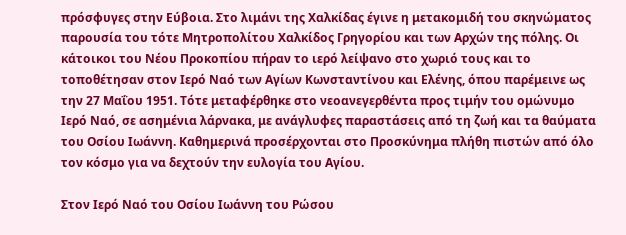πρόσφυγες στην Εύβοια. Στο λιμάνι της Χαλκίδας έγινε η μετακομιδή του σκηνώματος παρουσία του τότε Μητροπολίτου Χαλκίδος Γρηγορίου και των Αρχών της πόλης. Οι κάτοικοι του Νέου Προκοπίου πήραν το ιερό λείψανο στο χωριό τους και το τοποθέτησαν στον Ιερό Ναό των Αγίων Κωνσταντίνου και Ελένης, όπου παρέμεινε ως την 27 Μαΐου 1951. Τότε μεταφέρθηκε στο νεοανεγερθέντα προς τιμήν του ομώνυμο Ιερό Ναό, σε ασημένια λάρνακα, με ανάγλυφες παραστάσεις από τη ζωή και τα θαύματα του Οσίου Ιωάννη. Καθημερινά προσέρχονται στο Προσκύνημα πλήθη πιστών από όλο τον κόσμο για να δεχτούν την ευλογία του Αγίου.

Στον Ιερό Ναό του Οσίου Ιωάννη του Ρώσου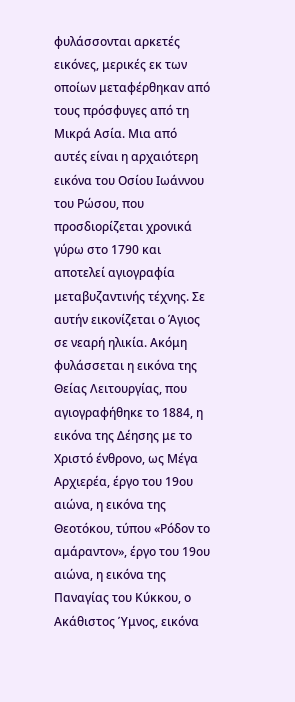φυλάσσονται αρκετές εικόνες, μερικές εκ των οποίων μεταφέρθηκαν από τους πρόσφυγες από τη Μικρά Ασία. Μια από αυτές είναι η αρχαιότερη εικόνα του Οσίου Ιωάννου του Ρώσου, που προσδιορίζεται χρονικά γύρω στο 1790 και αποτελεί αγιογραφία μεταβυζαντινής τέχνης. Σε αυτήν εικονίζεται ο Άγιος σε νεαρή ηλικία. Ακόμη φυλάσσεται η εικόνα της Θείας Λειτουργίας, που αγιογραφήθηκε το 1884, η εικόνα της Δέησης με το Χριστό ένθρονο, ως Μέγα Αρχιερέα, έργο του 19ου αιώνα, η εικόνα της Θεοτόκου, τύπου «Ρόδον το αμάραντον», έργο του 19ου αιώνα, η εικόνα της Παναγίας του Κύκκου, ο Ακάθιστος Ύμνος, εικόνα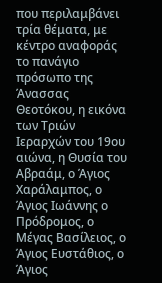που περιλαμβάνει τρία θέματα, με κέντρο αναφοράς το πανάγιο πρόσωπο της Άνασσας Θεοτόκου, η εικόνα των Τριών Ιεραρχών του 19ου αιώνα, η Θυσία του Αβραάμ, ο Άγιος Χαράλαμπος, ο Άγιος Ιωάννης ο Πρόδρομος, ο Μέγας Βασίλειος, ο Άγιος Ευστάθιος, ο Άγιος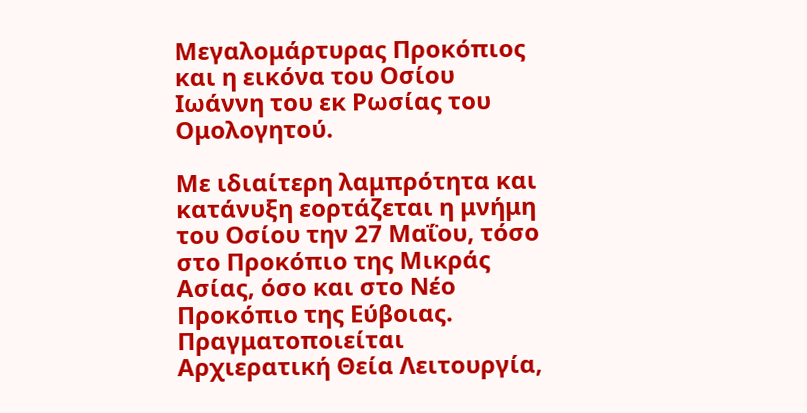Μεγαλομάρτυρας Προκόπιος και η εικόνα του Οσίου Ιωάννη του εκ Ρωσίας του Ομολογητού.

Με ιδιαίτερη λαμπρότητα και κατάνυξη εορτάζεται η μνήμη του Οσίου την 27 Μαΐου, τόσο στο Προκόπιο της Μικράς Ασίας, όσο και στο Νέο Προκόπιο της Εύβοιας. Πραγματοποιείται Αρχιερατική Θεία Λειτουργία,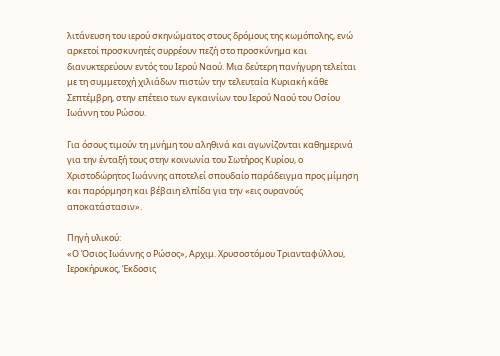λιτάνευση του ιερού σκηνώματος στους δρόμους της κωμόπολης, ενώ αρκετοί προσκυνητές συρρέουν πεζή στο προσκύνημα και διανυκτερεύουν εντός του Ιερού Ναού. Μια δεύτερη πανήγυρη τελείται με τη συμμετοχή χιλιάδων πιστών την τελευταία Κυριακή κάθε Σεπτέμβρη, στην επέτειο των εγκαινίων του Ιερού Ναού του Οσίου Ιωάννη του Ρώσου.

Για όσους τιμούν τη μνήμη του αληθινά και αγωνίζονται καθημερινά για την ένταξή τους στην κοινωνία του Σωτήρος Κυρίου, ο Χριστοδώρητος Ιωάννης αποτελεί σπουδαίο παράδειγμα προς μίμηση και παρόρμηση και βέβαιη ελπίδα για την «εις ουρανούς αποκατάστασιν».

Πηγή υλικού:
«Ο Όσιος Ιωάννης ο Ρώσος», Αρχιμ. Χρυσοστόμου Τριανταφύλλου, Ιεροκήρυκος, Έκδοσις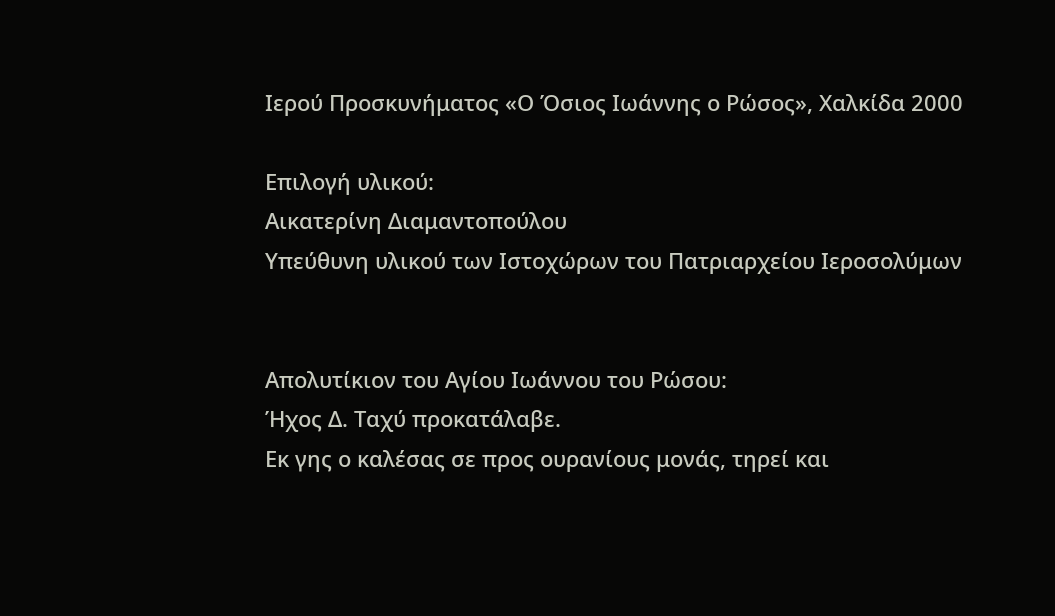Ιερού Προσκυνήματος «Ο Όσιος Ιωάννης ο Ρώσος», Χαλκίδα 2000

Επιλογή υλικού:
Αικατερίνη Διαμαντοπούλου
Υπεύθυνη υλικού των Ιστοχώρων του Πατριαρχείου Ιεροσολύμων


Απολυτίκιον του Αγίου Ιωάννου του Ρώσου:
Ήχος Δ. Ταχύ προκατάλαβε.
Εκ γης ο καλέσας σε προς ουρανίους μονάς, τηρεί και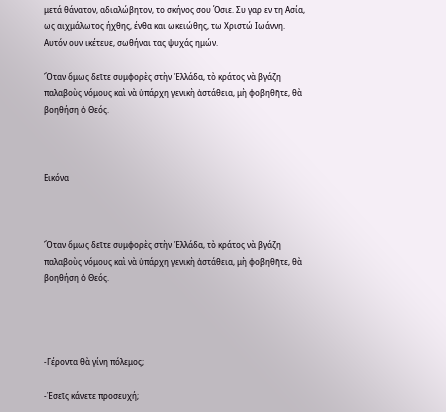μετά θάνατον, αδιαλώβητον, το σκήνος σου Όσιε. Συ γαρ εν τη Ασία, ως αιχμάλωτος ήχθης, ένθα και ωκειώθης, τω Χριστώ Ιωάννη. Αυτόν ουν ικέτευε, σωθήναι τας ψυχάς ημών.

Ὅταν ὅμως δεῖτε συμφορὲς στὴν Ἑλλάδα, τὸ κράτος νὰ βγάζη παλαβοὺς νόμους καὶ νὰ ὑπάρχη γενικὴ ἀστάθεια, μὴ φοβηθῆτε, θὰ βοηθήση ὁ Θεός.



Εικόνα



Ὅταν ὅμως δεῖτε συμφορὲς στὴν Ἑλλάδα, τὸ κράτος νὰ βγάζη παλαβοὺς νόμους καὶ νὰ ὑπάρχη γενικὴ ἀστάθεια, μὴ φοβηθῆτε, θὰ βοηθήση ὁ Θεός.




-Γέροντα θὰ γίνη πόλεμος;

-Ἐσεῖς κάνετε προσευχή;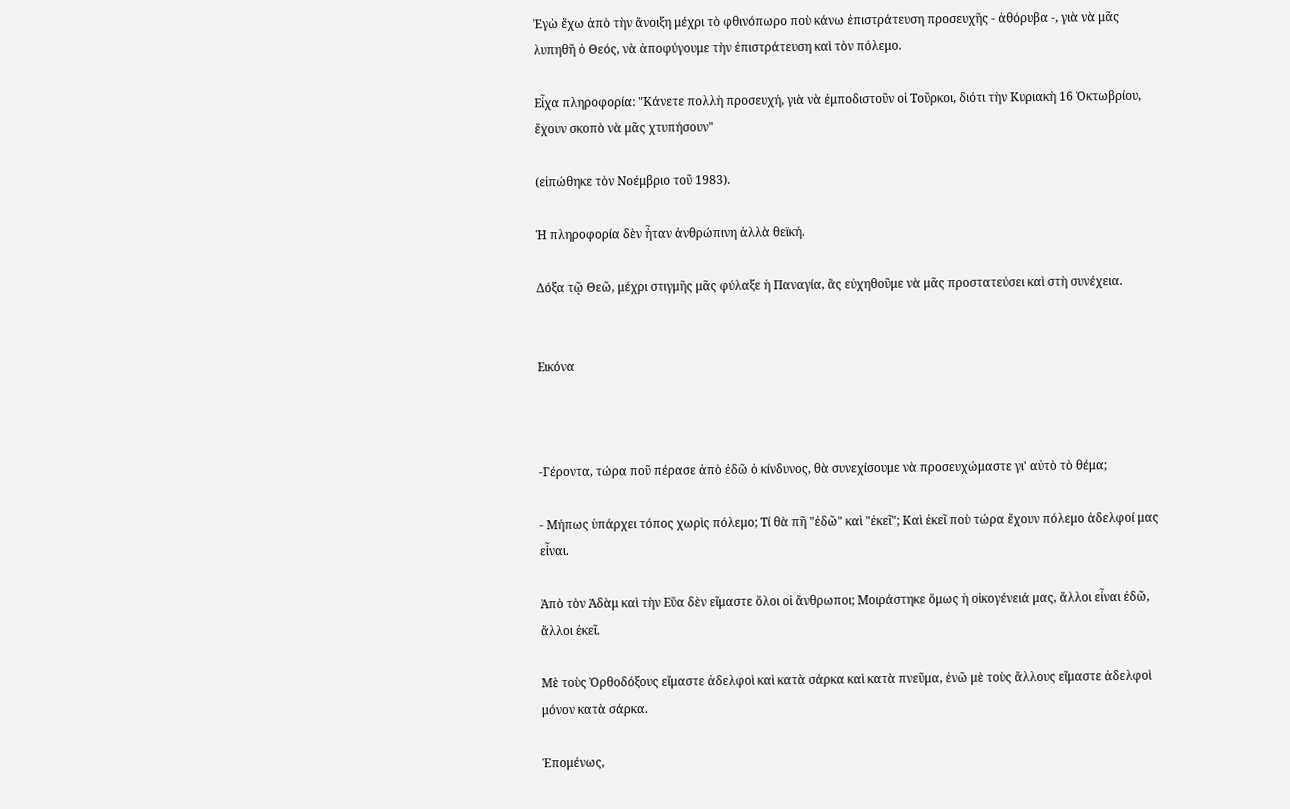Ἐγὼ ἔχω ἀπὸ τὴν ἄνοιξη μέχρι τὸ φθινόπωρο ποὺ κάνω ἐπιστράτευση προσευχῆς - ἀθόρυβα -, γιὰ νὰ μᾶς λυπηθῆ ὁ Θεός, νὰ ἀποφύγουμε τὴν ἐπιστράτευση καὶ τὸν πόλεμο.

Εἶχα πληροφορία: "Κάνετε πολλὴ προσευχή, γιὰ νὰ ἐμποδιστοῦν οἱ Τοῦρκοι, διότι τὴν Κυριακὴ 16 Ὀκτωβρίου, ἔχουν σκοπὸ νὰ μᾶς χτυπήσουν"

(εἰπώθηκε τὸν Νοέμβριο τοῦ 1983).

Ἡ πληροφορία δὲν ἦταν ἀνθρώπινη ἀλλὰ θεϊκή.

Δόξα τῷ Θεῶ, μέχρι στιγμῆς μᾶς φύλαξε ἡ Παναγία, ἂς εὐχηθοῦμε νὰ μᾶς προστατεύσει καὶ στὴ συνέχεια.


Εικόνα



-Γέροντα, τώρα ποῦ πέρασε ἀπὸ ἐδῶ ὁ κίνδυνος, θὰ συνεχίσουμε νὰ προσευχώμαστε γι' αὐτὸ τὸ θέμα;

- Μήπως ὑπάρχει τόπος χωρὶς πόλεμο; Τί θὰ πῆ "ἐδῶ" καὶ "ἐκεῖ"; Καὶ ἐκεῖ ποὺ τώρα ἔχουν πόλεμο ἀδελφοί μας εἶναι.

Ἀπὸ τὸν Ἀδὰμ καὶ τὴν Εὕα δὲν εἴμαστε ὅλοι οἱ ἄνθρωποι; Μοιράστηκε ὅμως ἡ οἰκογένειά μας, ἄλλοι εἶναι ἐδῶ, ἄλλοι ἐκεῖ.

Μὲ τοὺς Ὀρθοδόξους εἴμαστε ἀδελφοὶ καὶ κατὰ σάρκα καὶ κατὰ πνεῦμα, ἐνῶ μὲ τοὺς ἄλλους εἴμαστε ἀδελφοὶ μόνον κατὰ σάρκα.

Ἑπομένως,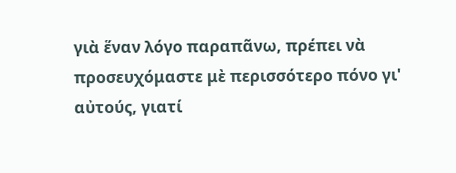γιὰ ἕναν λόγο παραπᾶνω, πρέπει νὰ προσευχόμαστε μὲ περισσότερο πόνο γι' αὐτούς, γιατί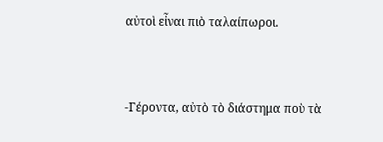αὐτοὶ εἶναι πιὸ ταλαίπωροι.



-Γέροντα, αὐτὸ τὸ διάστημα ποὺ τὰ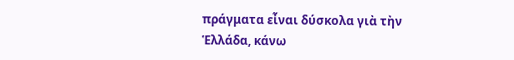πράγματα εἶναι δύσκολα γιὰ τὴν Ἑλλάδα, κάνω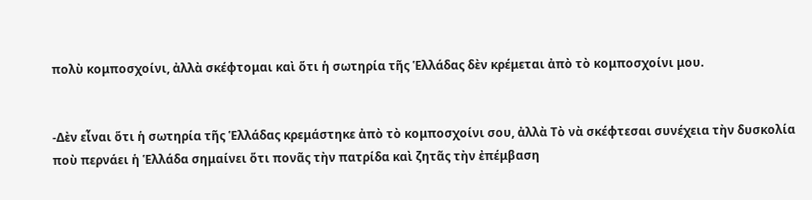πολὺ κομποσχοίνι, ἀλλὰ σκέφτομαι καὶ ὅτι ἡ σωτηρία τῆς Ἑλλάδας δὲν κρέμεται ἀπὸ τὸ κομποσχοίνι μου.


-Δὲν εἶναι ὅτι ἡ σωτηρία τῆς Ἑλλάδας κρεμάστηκε ἀπὸ τὸ κομποσχοίνι σου, ἀλλὰ Τὸ νὰ σκέφτεσαι συνέχεια τὴν δυσκολία ποὺ περνάει ἡ Ἑλλάδα σημαίνει ὅτι πονᾶς τὴν πατρίδα καὶ ζητᾶς τὴν ἐπέμβαση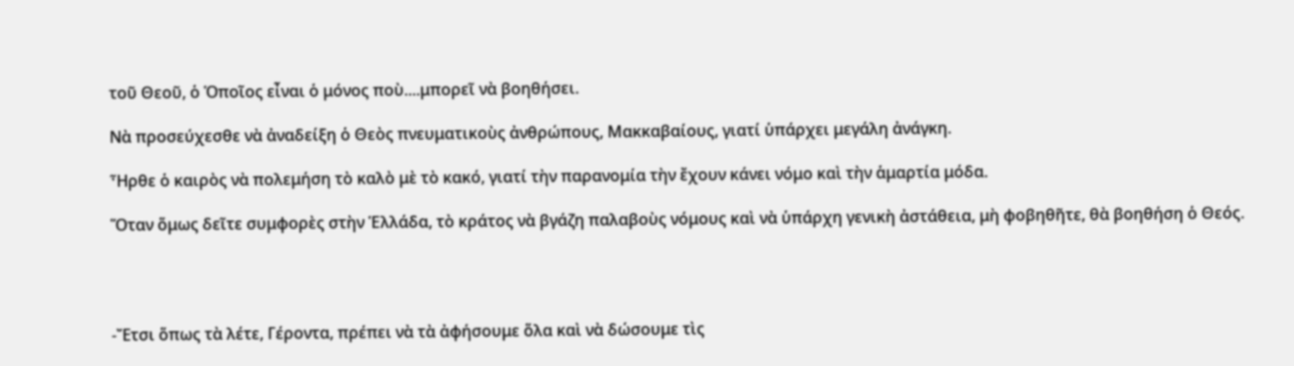τοῦ Θεοῦ, ὁ Ὁποῖος εἶναι ὁ μόνος ποὺ....μπορεῖ νὰ βοηθήσει.

Νὰ προσεύχεσθε νὰ ἀναδείξη ὁ Θεὸς πνευματικοὺς ἀνθρώπους, Μακκαβαίους, γιατί ὑπάρχει μεγάλη ἀνάγκη.

Ἦρθε ὁ καιρὸς νὰ πολεμήση τὸ καλὸ μὲ τὸ κακό, γιατί τὴν παρανομία τὴν ἔχουν κάνει νόμο καὶ τὴν ἁμαρτία μόδα.

Ὅταν ὅμως δεῖτε συμφορὲς στὴν Ἑλλάδα, τὸ κράτος νὰ βγάζη παλαβοὺς νόμους καὶ νὰ ὑπάρχη γενικὴ ἀστάθεια, μὴ φοβηθῆτε, θὰ βοηθήση ὁ Θεός.




-Ἔτσι ὅπως τὰ λέτε, Γέροντα, πρέπει νὰ τὰ ἀφήσουμε ὅλα καὶ νὰ δώσουμε τὶς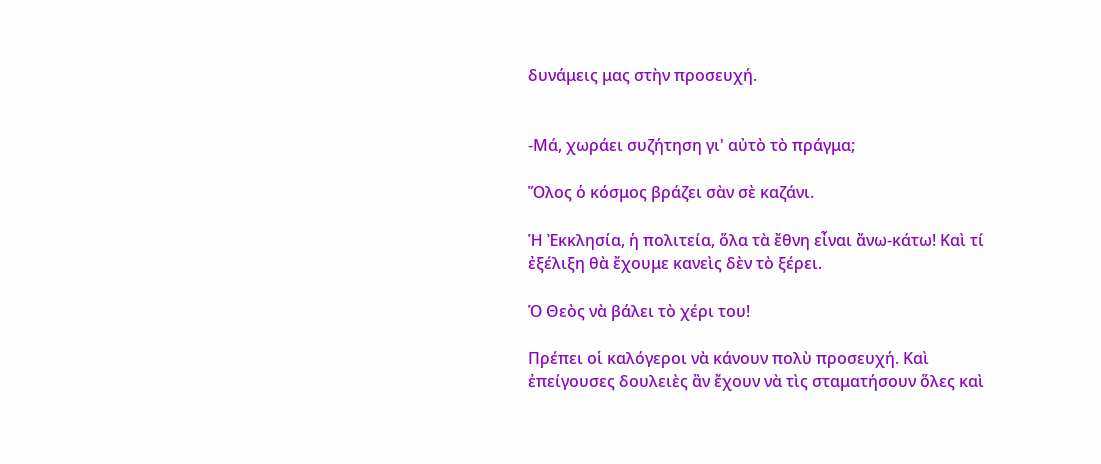δυνάμεις μας στὴν προσευχή.


-Μά, χωράει συζήτηση γι' αὐτὸ τὸ πράγμα;

Ὅλος ὁ κόσμος βράζει σὰν σὲ καζάνι.

Ἡ Ἐκκλησία, ἡ πολιτεία, ὅλα τὰ ἔθνη εἶναι ἄνω-κάτω! Καὶ τί ἐξέλιξη θὰ ἔχουμε κανεὶς δὲν τὸ ξέρει.

Ὁ Θεὸς νὰ βάλει τὸ χέρι του!

Πρέπει οἱ καλόγεροι νὰ κάνουν πολὺ προσευχή. Καὶ ἐπείγουσες δουλειὲς ἂν ἔχουν νὰ τὶς σταματήσουν ὅλες καὶ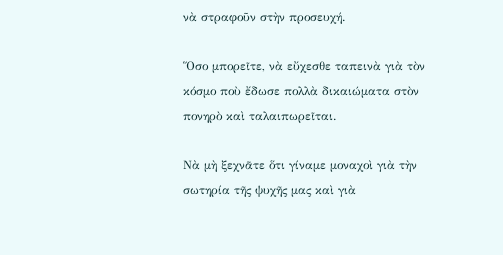νὰ στραφοῦν στὴν προσευχή.

Ὅσο μπορεῖτε, νὰ εὔχεσθε ταπεινὰ γιὰ τὸν κόσμο ποὺ ἔδωσε πολλὰ δικαιώματα στὸν πονηρὸ καὶ ταλαιπωρεῖται.

Νὰ μὴ ξεχνᾶτε ὅτι γίναμε μοναχοὶ γιὰ τὴν σωτηρία τῆς ψυχῆς μας καὶ γιὰ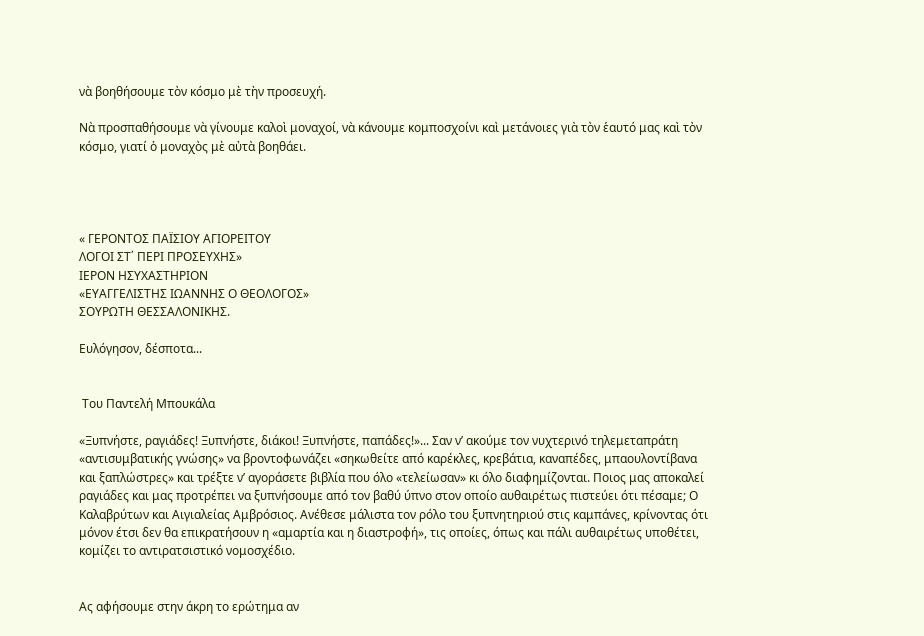νὰ βοηθήσουμε τὸν κόσμο μὲ τὴν προσευχή.

Νὰ προσπαθήσουμε νὰ γίνουμε καλοὶ μοναχοί, νὰ κάνουμε κομποσχοίνι καὶ μετάνοιες γιὰ τὸν ἑαυτό μας καὶ τὸν κόσμο, γιατί ὁ μοναχὸς μὲ αὐτὰ βοηθάει.




« ΓΕΡΟΝΤΟΣ ΠΑΪΣΙΟΥ ΑΓΙΟΡΕΙΤΟΥ
ΛΟΓΟΙ ΣΤ΄ ΠΕΡΙ ΠΡΟΣΕΥΧΗΣ»
ΙΕΡΟΝ ΗΣΥΧΑΣΤΗΡΙΟΝ
«ΕΥΑΓΓΕΛΙΣΤΗΣ ΙΩΑΝΝΗΣ Ο ΘΕΟΛΟΓΟΣ»
ΣΟΥΡΩΤΗ ΘΕΣΣΑΛΟΝΙΚΗΣ.

Ευλόγησον, δέσποτα...


 Του Παντελή Μπουκάλα

«Ξυπνήστε, ραγιάδες! Ξυπνήστε, διάκοι! Ξυπνήστε, παπάδες!»... Σαν ν’ ακούμε τον νυχτερινό τηλεμεταπράτη «αντισυμβατικής γνώσης» να βροντοφωνάζει «σηκωθείτε από καρέκλες, κρεβάτια, καναπέδες, μπαουλοντίβανα και ξαπλώστρες» και τρέξτε ν’ αγοράσετε βιβλία που όλο «τελείωσαν» κι όλο διαφημίζονται. Ποιος μας αποκαλεί ραγιάδες και μας προτρέπει να ξυπνήσουμε από τον βαθύ ύπνο στον οποίο αυθαιρέτως πιστεύει ότι πέσαμε; Ο Καλαβρύτων και Αιγιαλείας Αμβρόσιος. Ανέθεσε μάλιστα τον ρόλο του ξυπνητηριού στις καμπάνες, κρίνοντας ότι μόνον έτσι δεν θα επικρατήσουν η «αμαρτία και η διαστροφή», τις οποίες, όπως και πάλι αυθαιρέτως υποθέτει, κομίζει το αντιρατσιστικό νομοσχέδιο.


Ας αφήσουμε στην άκρη το ερώτημα αν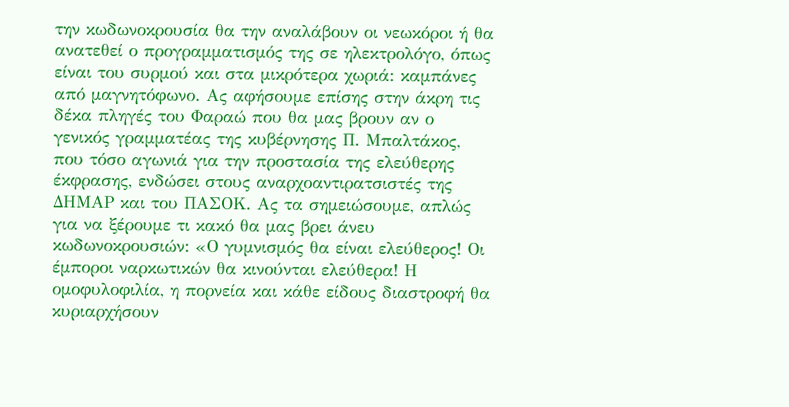την κωδωνοκρουσία θα την αναλάβουν οι νεωκόροι ή θα ανατεθεί ο προγραμματισμός της σε ηλεκτρολόγο, όπως είναι του συρμού και στα μικρότερα χωριά: καμπάνες από μαγνητόφωνο. Ας αφήσουμε επίσης στην άκρη τις δέκα πληγές του Φαραώ που θα μας βρουν αν ο γενικός γραμματέας της κυβέρνησης Π. Μπαλτάκος, που τόσο αγωνιά για την προστασία της ελεύθερης έκφρασης, ενδώσει στους αναρχοαντιρατσιστές της ΔΗΜΑΡ και του ΠΑΣΟΚ. Ας τα σημειώσουμε, απλώς για να ξέρουμε τι κακό θα μας βρει άνευ κωδωνοκρουσιών: «Ο γυμνισμός θα είναι ελεύθερος! Οι έμποροι ναρκωτικών θα κινούνται ελεύθερα! Η ομοφυλοφιλία, η πορνεία και κάθε είδους διαστροφή θα κυριαρχήσουν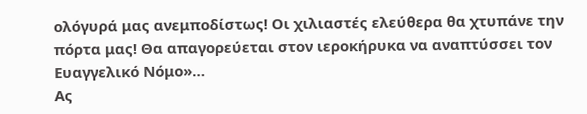ολόγυρά μας ανεμποδίστως! Οι χιλιαστές ελεύθερα θα χτυπάνε την πόρτα μας! Θα απαγορεύεται στον ιεροκήρυκα να αναπτύσσει τον Ευαγγελικό Νόμο»…
Ας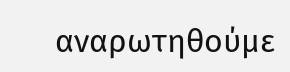αναρωτηθούμε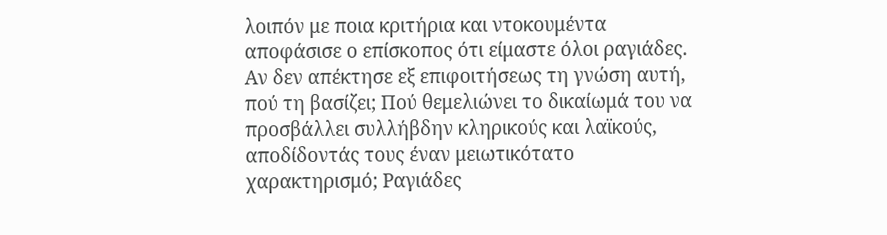λοιπόν με ποια κριτήρια και ντοκουμέντα αποφάσισε ο επίσκοπος ότι είμαστε όλοι ραγιάδες. Αν δεν απέκτησε εξ επιφοιτήσεως τη γνώση αυτή, πού τη βασίζει; Πού θεμελιώνει το δικαίωμά του να προσβάλλει συλλήβδην κληρικούς και λαϊκούς, αποδίδοντάς τους έναν μειωτικότατο χαρακτηρισμό; Ραγιάδες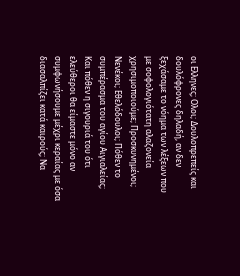οι Ελληνες; Ολοι; Δουλοπρεπείς και δουλόφρονες δηλαδή, αν δεν ξεχάσαμε το νόημα των λέξεων που με σοφολογιότατη αλαζονεία χρησιμοποιούμε; Προσκυνημένοι; Νενέκοι; Εθελόδουλοι; Πόθεν το συμπέρασμα του αγίου Αιγιαλείας; Και πόθεν η σιγουριά του ότι ελεύθεροι θα είμαστε μόνο αν συμφωνήσουμε μέχρι κεραίας με όσα διασαλπίζει κατά καιρούς; Να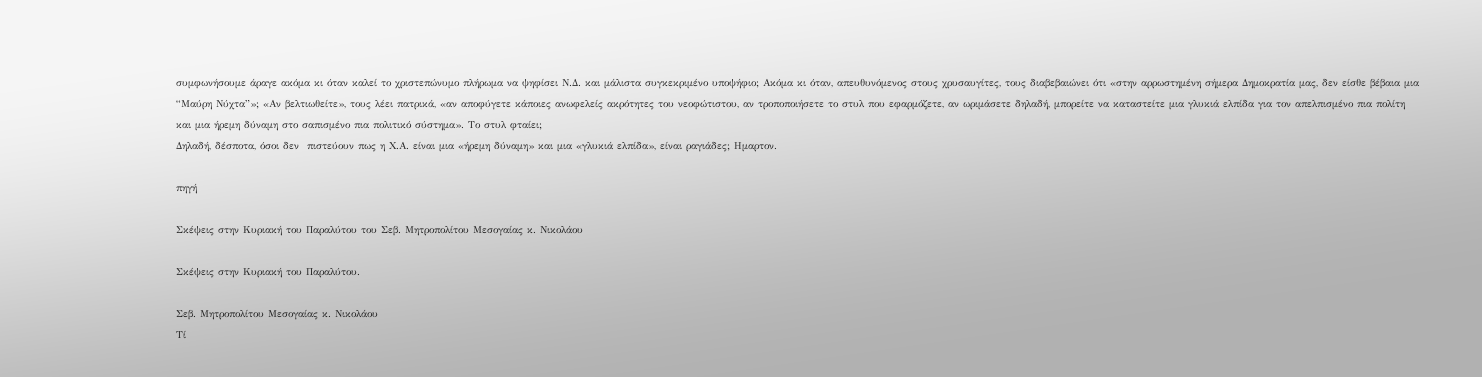συμφωνήσουμε άραγε ακόμα κι όταν καλεί το χριστεπώνυμο πλήρωμα να ψηφίσει Ν.Δ. και μάλιστα συγκεκριμένο υποψήφιο; Ακόμα κι όταν, απευθυνόμενος στους χρυσαυγίτες, τους διαβεβαιώνει ότι «στην αρρωστημένη σήμερα Δημοκρατία μας, δεν είσθε βέβαια μια “Μαύρη Νύχτα”»; «Αν βελτιωθείτε», τους λέει πατρικά, «αν αποφύγετε κάποιες ανωφελείς ακρότητες του νεοφώτιστου, αν τροποποιήσετε το στυλ που εφαρμόζετε, αν ωριμάσετε δηλαδή, μπορείτε να καταστείτε μια γλυκιά ελπίδα για τον απελπισμένο πια πολίτη και μια ήρεμη δύναμη στο σαπισμένο πια πολιτικό σύστημα». Το στυλ φταίει;
Δηλαδή, δέσποτα, όσοι δεν  πιστεύουν πως η Χ.Α. είναι μια «ήρεμη δύναμη» και μια «γλυκιά ελπίδα», είναι ραγιάδες; Ημαρτον.

πηγή

Σκέψεις στην Κυριακή του Παραλύτου του Σεβ. Μητροπολίτου Μεσογαίας κ. Νικολάου

Σκέψεις στην Κυριακή του Παραλύτου.

Σεβ. Μητροπολίτου Μεσογαίας κ. Νικολάου
Τί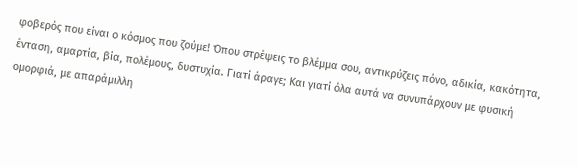φοβερός που είναι ο κόσμος που ζούμε! Όπου στρέψεις το βλέμμα σου, αντικρύζεις πόνο, αδικία, κακότητα, ένταση, αμαρτία, βία, πολέμους, δυστυχία. Γιατί άραγε; Και γιατί όλα αυτά να συνυπάρχουν με φυσική ομορφιά, με απαράμιλλη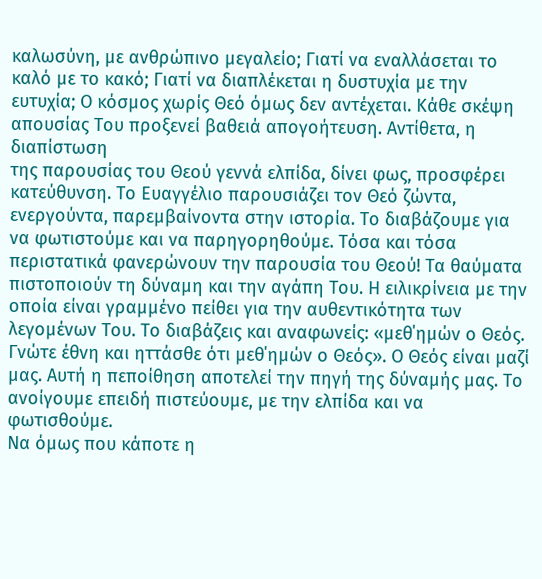καλωσύνη, με ανθρώπινο μεγαλείο; Γιατί να εναλλάσεται το καλό με το κακό; Γιατί να διαπλέκεται η δυστυχία με την ευτυχία; Ο κόσμος χωρίς Θεό όμως δεν αντέχεται. Κάθε σκέψη απουσίας Του προξενεί βαθειά απογοήτευση. Αντίθετα, η διαπίστωση
της παρουσίας του Θεού γεννά ελπίδα, δίνει φως, προσφέρει κατεύθυνση. Το Ευαγγέλιο παρουσιάζει τον Θεό ζώντα, ενεργούντα, παρεμβαίνοντα στην ιστορία. Το διαβάζουμε για να φωτιστούμε και να παρηγορηθούμε. Τόσα και τόσα περιστατικά φανερώνουν την παρουσία του Θεού! Τα θαύματα πιστοποιούν τη δύναμη και την αγάπη Του. Η ειλικρίνεια με την οποία είναι γραμμένο πείθει για την αυθεντικότητα των λεγομένων Του. Το διαβάζεις και αναφωνείς: «μεθ΄ημών ο Θεός. Γνώτε έθνη και ηττάσθε ότι μεθ΄ημών ο Θεός». Ο Θεός είναι μαζί μας. Αυτή η πεποίθηση αποτελεί την πηγή της δύναμής μας. Το ανοίγουμε επειδή πιστεύουμε, με την ελπίδα και να φωτισθούμε.
Να όμως που κάποτε η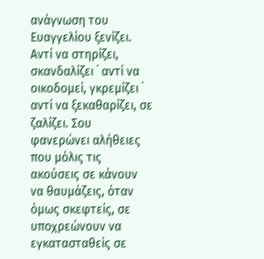ανάγνωση του Ευαγγελίου ξενίζει. Αντί να στηρίζει, σκανδαλίζει ˙ αντί να οικοδομεί, γκρεμίζει ˙ αντί να ξεκαθαρίζει, σε ζαλίζει. Σου φανερώνει αλήθειες που μόλις τις ακούσεις σε κάνουν να θαυμάζεις, όταν όμως σκεφτείς, σε υποχρεώνουν να εγκατασταθείς σε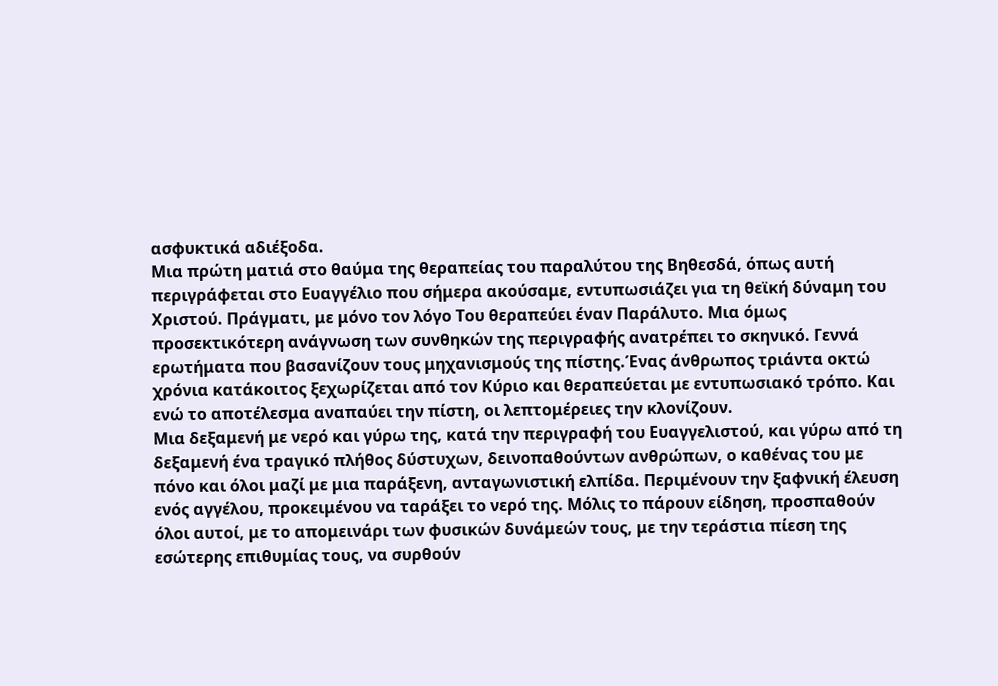ασφυκτικά αδιέξοδα.
Μια πρώτη ματιά στο θαύμα της θεραπείας του παραλύτου της Βηθεσδά, όπως αυτή περιγράφεται στο Ευαγγέλιο που σήμερα ακούσαμε, εντυπωσιάζει για τη θεϊκή δύναμη του Χριστού. Πράγματι, με μόνο τον λόγο Του θεραπεύει έναν Παράλυτο. Μια όμως προσεκτικότερη ανάγνωση των συνθηκών της περιγραφής ανατρέπει το σκηνικό. Γεννά ερωτήματα που βασανίζουν τους μηχανισμούς της πίστης.Ένας άνθρωπος τριάντα οκτώ χρόνια κατάκοιτος ξεχωρίζεται από τον Κύριο και θεραπεύεται με εντυπωσιακό τρόπο. Και ενώ το αποτέλεσμα αναπαύει την πίστη, οι λεπτομέρειες την κλονίζουν.
Μια δεξαμενή με νερό και γύρω της, κατά την περιγραφή του Ευαγγελιστού, και γύρω από τη δεξαμενή ένα τραγικό πλήθος δύστυχων, δεινοπαθούντων ανθρώπων, ο καθένας του με πόνο και όλοι μαζί με μια παράξενη, ανταγωνιστική ελπίδα. Περιμένουν την ξαφνική έλευση ενός αγγέλου, προκειμένου να ταράξει το νερό της. Μόλις το πάρουν είδηση, προσπαθούν όλοι αυτοί, με το απομεινάρι των φυσικών δυνάμεών τους, με την τεράστια πίεση της εσώτερης επιθυμίας τους, να συρθούν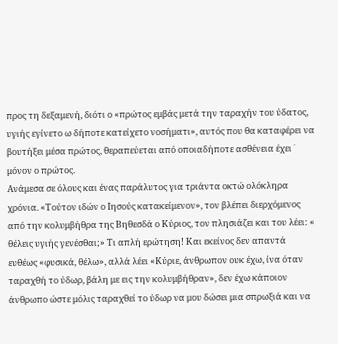προς τη δεξαμενή, διότι ο «πρώτος εμβάς μετά την ταραχήν του ύδατος, υγιής εγίνετο ω δήποτε κατείχετο νοσήματι», αυτός που θα καταφέρει να βουτήξει μέσα πρώτος, θεραπεύεται από οποιαδήποτε ασθένεια έχει ˙ μόνον ο πρώτος.
Ανάμεσα σε όλους και ένας παράλυτος για τριάντα οκτώ ολόκληρα χρόνια. «Τούτον ιδών ο Ιησούς κατακείμενον», τον βλέπει διερχόμενος από την κολυμβήθρα της Βηθεσδά ο Κύριος, τον πλησιάζει και του λέει: « θέλεις υγιής γενέσθαι;» Τι απλή ερώτηση! Και εκείνος δεν απαντά ευθέως «φυσικά, θέλω», αλλά λέει «Κύριε, άνθρωπον ουκ έχω, ίνα όταν ταραχθή το ύδωρ, βάλη με εις την κολυμβήθραν», δεν έχω κάποιον άνθρωπο ώστε μόλις ταραχθεί το ύδωρ να μου δώσει μια σπρωξιά και να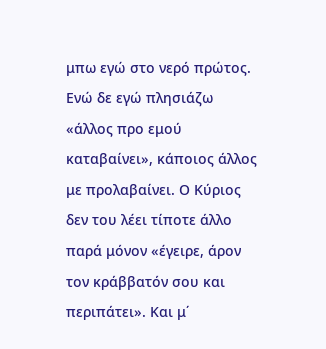μπω εγώ στο νερό πρώτος. Ενώ δε εγώ πλησιάζω «άλλος προ εμού καταβαίνει», κάποιος άλλος με προλαβαίνει. Ο Κύριος δεν του λέει τίποτε άλλο παρά μόνον «έγειρε, άρον τον κράββατόν σου και περιπάτει». Και μ΄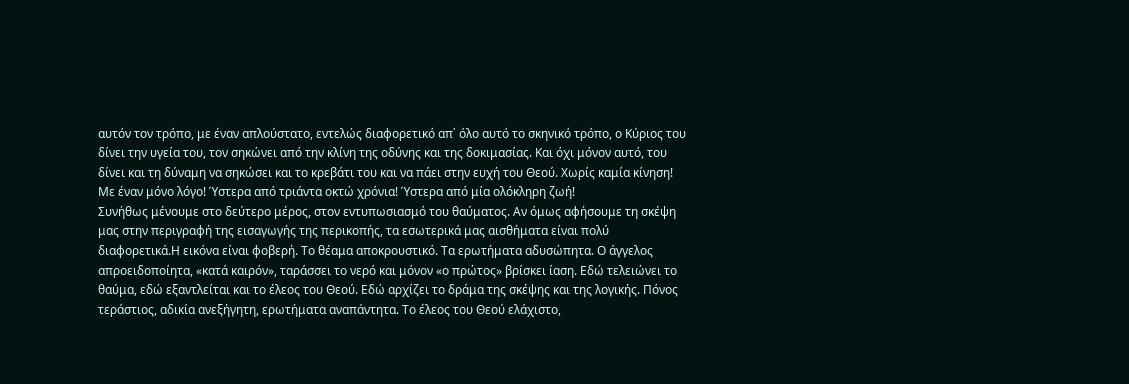αυτόν τον τρόπο, με έναν απλούστατο, εντελώς διαφορετικό απ΄ όλο αυτό το σκηνικό τρόπο, ο Κύριος του δίνει την υγεία του, τον σηκώνει από την κλίνη της οδύνης και της δοκιμασίας. Και όχι μόνον αυτό, του δίνει και τη δύναμη να σηκώσει και το κρεβάτι του και να πάει στην ευχή του Θεού. Χωρίς καμία κίνηση! Με έναν μόνο λόγο! Ύστερα από τριάντα οκτώ χρόνια! Ύστερα από μία ολόκληρη ζωή!
Συνήθως μένουμε στο δεύτερο μέρος, στον εντυπωσιασμό του θαύματος. Αν όμως αφήσουμε τη σκέψη μας στην περιγραφή της εισαγωγής της περικοπής, τα εσωτερικά μας αισθήματα είναι πολύ διαφορετικά.Η εικόνα είναι φοβερή. Το θέαμα αποκρουστικό. Τα ερωτήματα αδυσώπητα. Ο άγγελος απροειδοποίητα, «κατά καιρόν», ταράσσει το νερό και μόνον «ο πρώτος» βρίσκει ίαση. Εδώ τελειώνει το θαύμα, εδώ εξαντλείται και το έλεος του Θεού. Εδώ αρχίζει το δράμα της σκέψης και της λογικής. Πόνος τεράστιος, αδικία ανεξήγητη, ερωτήματα αναπάντητα. Το έλεος του Θεού ελάχιστο,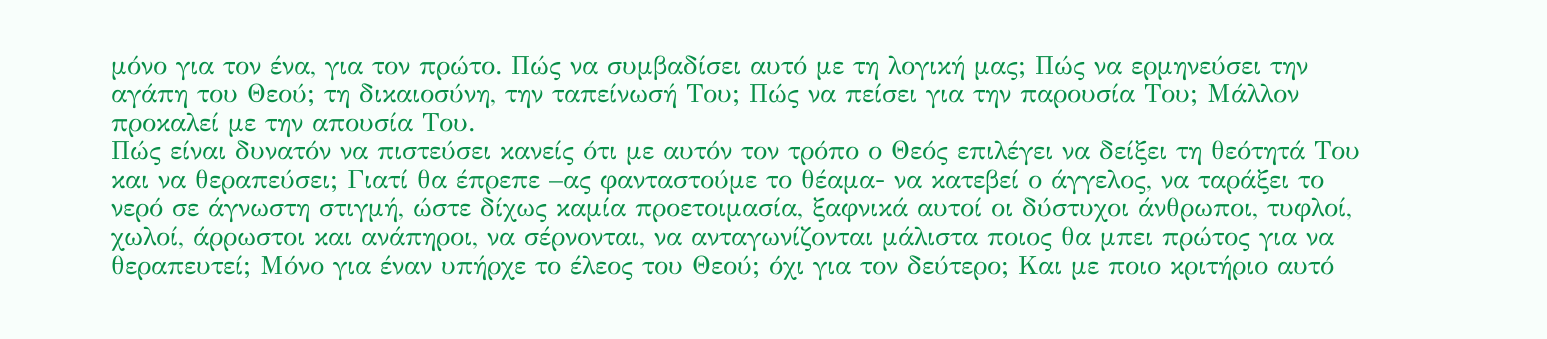μόνο για τον ένα, για τον πρώτο. Πώς να συμβαδίσει αυτό με τη λογική μας; Πώς να ερμηνεύσει την αγάπη του Θεού; τη δικαιοσύνη, την ταπείνωσή Του; Πώς να πείσει για την παρουσία Του; Μάλλον προκαλεί με την απουσία Του.
Πώς είναι δυνατόν να πιστεύσει κανείς ότι με αυτόν τον τρόπο ο Θεός επιλέγει να δείξει τη θεότητά Του και να θεραπεύσει; Γιατί θα έπρεπε –ας φανταστούμε το θέαμα- να κατεβεί ο άγγελος, να ταράξει το νερό σε άγνωστη στιγμή, ώστε δίχως καμία προετοιμασία, ξαφνικά αυτοί οι δύστυχοι άνθρωποι, τυφλοί, χωλοί, άρρωστοι και ανάπηροι, να σέρνονται, να ανταγωνίζονται μάλιστα ποιος θα μπει πρώτος για να θεραπευτεί; Μόνο για έναν υπήρχε το έλεος του Θεού; όχι για τον δεύτερο; Και με ποιο κριτήριο αυτό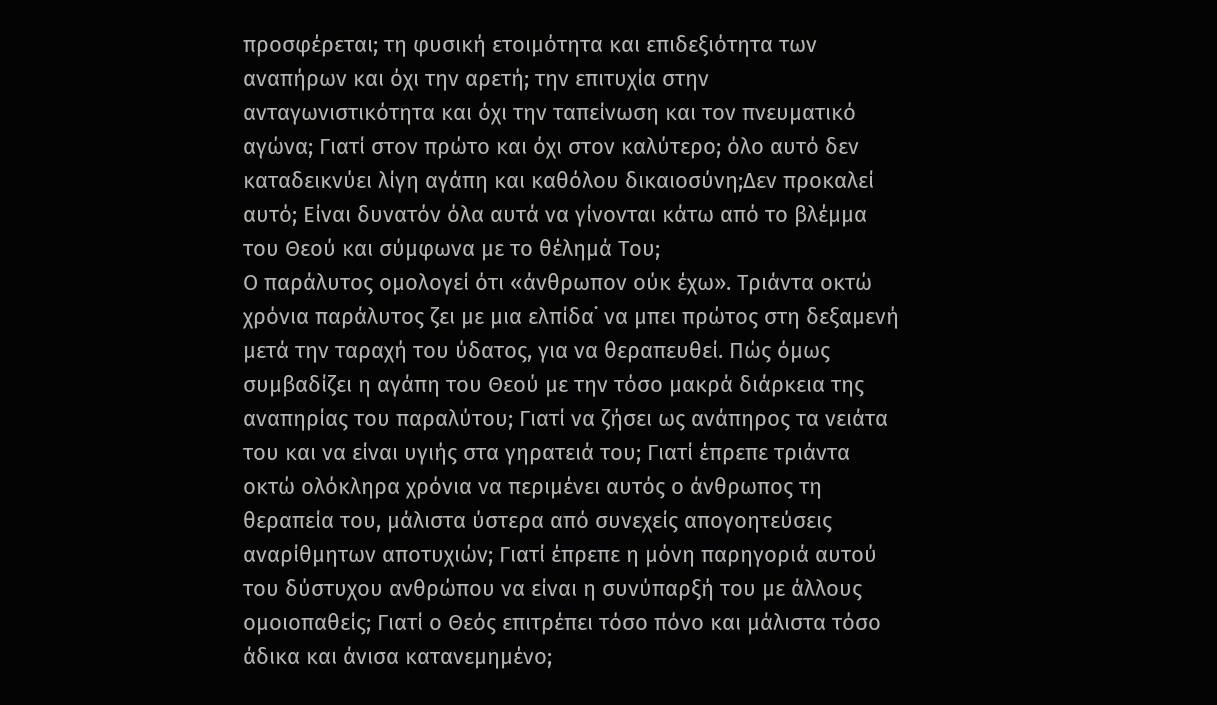προσφέρεται; τη φυσική ετοιμότητα και επιδεξιότητα των αναπήρων και όχι την αρετή; την επιτυχία στην ανταγωνιστικότητα και όχι την ταπείνωση και τον πνευματικό αγώνα; Γιατί στον πρώτο και όχι στον καλύτερο; όλο αυτό δεν καταδεικνύει λίγη αγάπη και καθόλου δικαιοσύνη;Δεν προκαλεί αυτό; Είναι δυνατόν όλα αυτά να γίνονται κάτω από το βλέμμα του Θεού και σύμφωνα με το θέλημά Του;
Ο παράλυτος ομολογεί ότι «άνθρωπον ούκ έχω». Τριάντα οκτώ χρόνια παράλυτος ζει με μια ελπίδα˙ να μπει πρώτος στη δεξαμενή μετά την ταραχή του ύδατος, για να θεραπευθεί. Πώς όμως συμβαδίζει η αγάπη του Θεού με την τόσο μακρά διάρκεια της αναπηρίας του παραλύτου; Γιατί να ζήσει ως ανάπηρος τα νειάτα του και να είναι υγιής στα γηρατειά του; Γιατί έπρεπε τριάντα οκτώ ολόκληρα χρόνια να περιμένει αυτός ο άνθρωπος τη θεραπεία του, μάλιστα ύστερα από συνεχείς απογοητεύσεις αναρίθμητων αποτυχιών; Γιατί έπρεπε η μόνη παρηγοριά αυτού του δύστυχου ανθρώπου να είναι η συνύπαρξή του με άλλους ομοιοπαθείς; Γιατί ο Θεός επιτρέπει τόσο πόνο και μάλιστα τόσο άδικα και άνισα κατανεμημένο;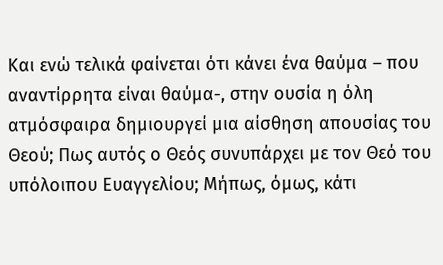Και ενώ τελικά φαίνεται ότι κάνει ένα θαύμα – που αναντίρρητα είναι θαύμα-, στην ουσία η όλη ατμόσφαιρα δημιουργεί μια αίσθηση απουσίας του Θεού; Πως αυτός ο Θεός συνυπάρχει με τον Θεό του υπόλοιπου Ευαγγελίου; Μήπως, όμως, κάτι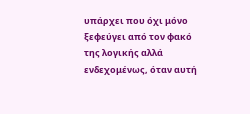υπάρχει που όχι μόνο ξεφεύγει από τον φακό της λογικής αλλά ενδεχομένως, όταν αυτή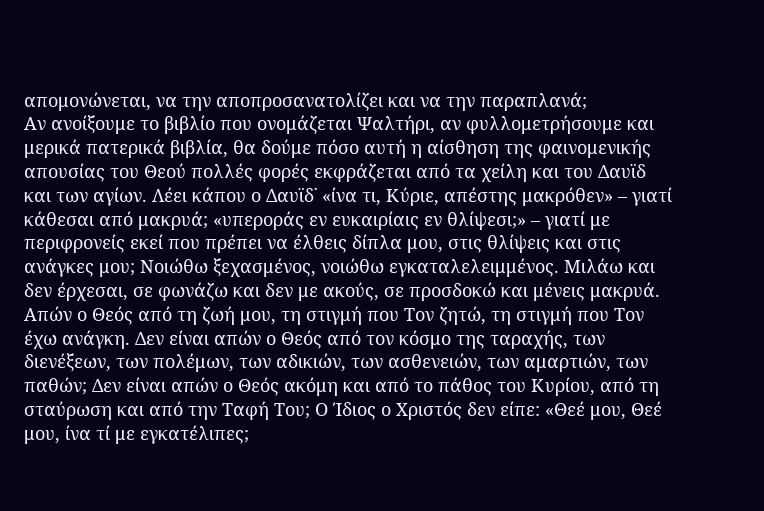απομονώνεται, να την αποπροσανατολίζει και να την παραπλανά;
Αν ανοίξουμε το βιβλίο που ονομάζεται Ψαλτήρι, αν φυλλομετρήσουμε και μερικά πατερικά βιβλία, θα δούμε πόσο αυτή η αίσθηση της φαινομενικής απουσίας του Θεού πολλές φορές εκφράζεται από τα χείλη και του Δαυϊδ και των αγίων. Λέει κάπου ο Δαυϊδ˙ «ίνα τι, Κύριε, απέστης μακρόθεν» – γιατί κάθεσαι από μακρυά; «υπεροράς εν ευκαιρίαις εν θλίψεσι;» – γιατί με περιφρονείς εκεί που πρέπει να έλθεις δίπλα μου, στις θλίψεις και στις ανάγκες μου; Νοιώθω ξεχασμένος, νοιώθω εγκαταλελειμμένος. Μιλάω και δεν έρχεσαι, σε φωνάζω και δεν με ακούς, σε προσδοκώ και μένεις μακρυά. Απών ο Θεός από τη ζωή μου, τη στιγμή που Τον ζητώ, τη στιγμή που Τον έχω ανάγκη. Δεν είναι απών ο Θεός από τον κόσμο της ταραχής, των διενέξεων, των πολέμων, των αδικιών, των ασθενειών, των αμαρτιών, των παθών; Δεν είναι απών ο Θεός ακόμη και από το πάθος του Κυρίου, από τη σταύρωση και από την Ταφή Του; Ο Ίδιος ο Χριστός δεν είπε: «Θεέ μου, Θεέ μου, ίνα τί με εγκατέλιπες;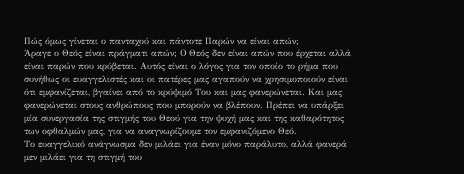Πώς όμως γίνεται ο πανταχού και πάντοτε Παρών να είναι απών;
Άραγε ο Θεός είναι πράγματι απών; Ο Θεός δεν είναι απών που έρχεται αλλά είναι παρών που κρύβεται. Αυτός είναι ο λόγος για τον οποίο το ρήμα που συνήθως οι ευαγγελιστές και οι πατέρες μας αγαπούν να χρησιμοποιούν είναι ότι εμφανίζεται, βγαίνει από το κρύψιμό Του και μας φανερώνεται. Και μας φανερώνεται στους ανθρώπους που μπορούν να βλέπουν. Πρέπει να υπάρξει μία συνεργασία της στιγμής του Θεού για την ψυχή μας και της καθαρότητος των οφθαλμών μας, για να αναγνωρίζουμε τον εμφανιζόμενο Θεό.
Το ευαγγελικό ανάγνωσμα δεν μιλάει για έναν μόνο παράλυτο, αλλά φανερά μεν μιλάει για τη στιγμή του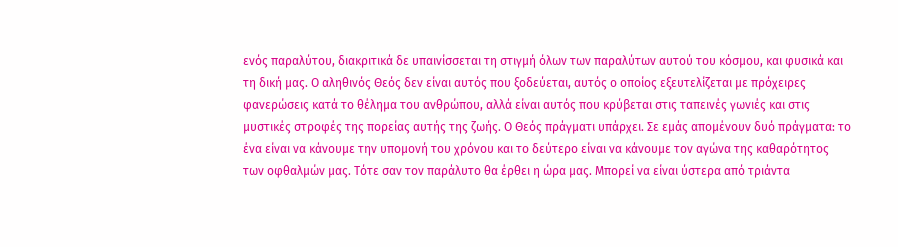ενός παραλύτου, διακριτικά δε υπαινίσσεται τη στιγμή όλων των παραλύτων αυτού του κόσμου, και φυσικά και τη δική μας. Ο αληθινός Θεός δεν είναι αυτός που ξοδεύεται, αυτός ο οποίος εξευτελίζεται με πρόχειρες φανερώσεις κατά το θέλημα του ανθρώπου, αλλά είναι αυτός που κρύβεται στις ταπεινές γωνιές και στις μυστικές στροφές της πορείας αυτής της ζωής. Ο Θεός πράγματι υπάρχει. Σε εμάς απομένουν δυό πράγματα: το ένα είναι να κάνουμε την υπομονή του χρόνου και το δεύτερο είναι να κάνουμε τον αγώνα της καθαρότητος των οφθαλμών μας. Τότε σαν τον παράλυτο θα έρθει η ώρα μας. Μπορεί να είναι ύστερα από τριάντα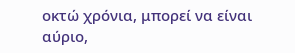οκτώ χρόνια, μπορεί να είναι αύριο,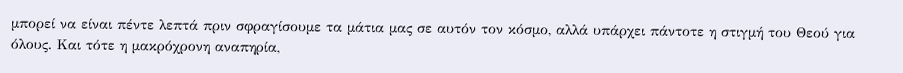μπορεί να είναι πέντε λεπτά πριν σφραγίσουμε τα μάτια μας σε αυτόν τον κόσμο, αλλά υπάρχει πάντοτε η στιγμή του Θεού για όλους. Και τότε η μακρόχρονη αναπηρία,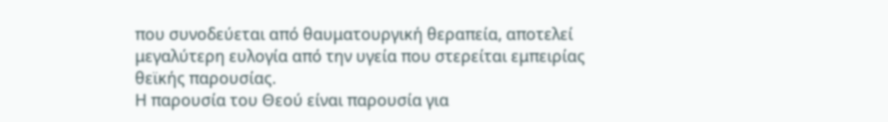που συνοδεύεται από θαυματουργική θεραπεία, αποτελεί μεγαλύτερη ευλογία από την υγεία που στερείται εμπειρίας θεϊκής παρουσίας.
Η παρουσία του Θεού είναι παρουσία για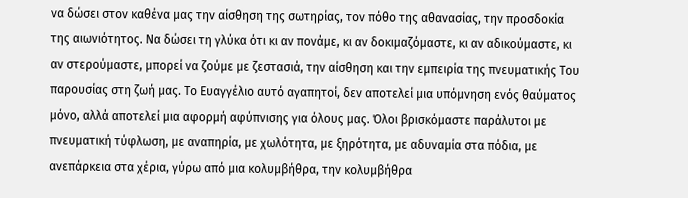να δώσει στον καθένα μας την αίσθηση της σωτηρίας, τον πόθο της αθανασίας, την προσδοκία της αιωνιότητος. Να δώσει τη γλύκα ότι κι αν πονάμε, κι αν δοκιμαζόμαστε, κι αν αδικούμαστε, κι αν στερούμαστε, μπορεί να ζούμε με ζεστασιά, την αίσθηση και την εμπειρία της πνευματικής Του παρουσίας στη ζωή μας. Το Ευαγγέλιο αυτό αγαπητοί, δεν αποτελεί μια υπόμνηση ενός θαύματος μόνο, αλλά αποτελεί μια αφορμή αφύπνισης για όλους μας. Όλοι βρισκόμαστε παράλυτοι με πνευματική τύφλωση, με αναπηρία, με χωλότητα, με ξηρότητα, με αδυναμία στα πόδια, με ανεπάρκεια στα χέρια, γύρω από μια κολυμβήθρα, την κολυμβήθρα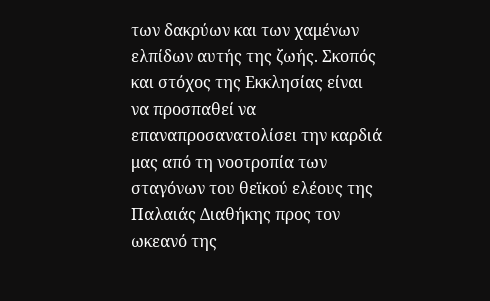των δακρύων και των χαμένων ελπίδων αυτής της ζωής. Σκοπός και στόχος της Εκκλησίας είναι να προσπαθεί να επαναπροσανατολίσει την καρδιά μας από τη νοοτροπία των σταγόνων του θεϊκού ελέους της Παλαιάς Διαθήκης προς τον ωκεανό της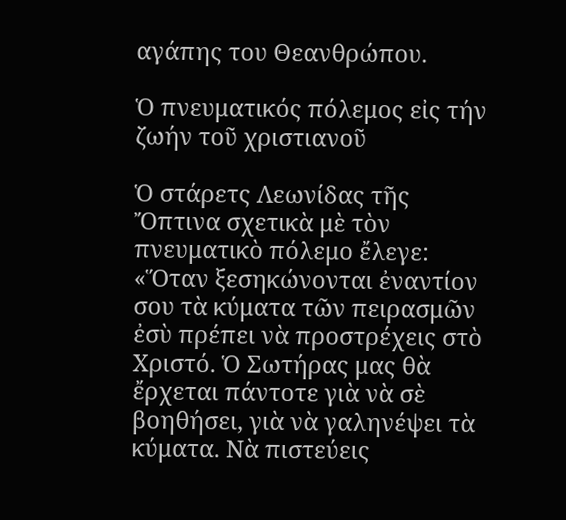αγάπης του Θεανθρώπου.

Ὁ πνευματικός πόλεμος εἰς τήν ζωήν τοῦ χριστιανοῦ

Ὁ στάρετς Λεωνίδας τῆς Ὄπτινα σχετικὰ μὲ τὸν πνευματικὸ πόλεμο ἔλεγε: «Ὅταν ξεσηκώνονται ἐναντίον σου τὰ κύματα τῶν πειρασμῶν ἐσὺ πρέπει νὰ προστρέχεις στὸ Χριστό. Ὁ Σωτήρας μας θὰ ἔρχεται πάντοτε γιὰ νὰ σὲ βοηθήσει, γιὰ νὰ γαληνέψει τὰ κύματα. Νὰ πιστεύεις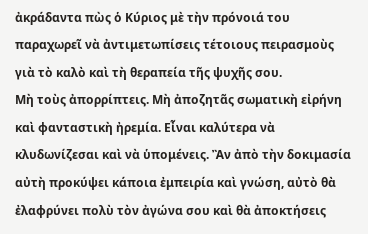ἀκράδαντα πὼς ὁ Κύριος μὲ τὴν πρόνοιά του παραχωρεῖ νὰ ἀντιμετωπίσεις τέτοιους πειρασμοὺς γιὰ τὸ καλὸ καὶ τὴ θεραπεία τῆς ψυχῆς σου.
Μὴ τοὺς ἀπορρίπτεις. Μὴ ἀποζητᾶς σωματικὴ εἰρήνη καὶ φανταστικὴ ἠρεμία. Εἶναι καλύτερα νὰ κλυδωνίζεσαι καὶ νὰ ὑπομένεις. Ἂν ἀπὸ τὴν δοκιμασία αὐτὴ προκύψει κάποια ἐμπειρία καὶ γνώση, αὐτὸ θὰ ἐλαφρύνει πολὺ τὸν ἀγώνα σου καὶ θὰ ἀποκτήσεις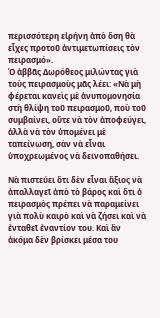περισσότερη εἰρήνη ἀπὸ ὅση θὰ εἶχες προτοῦ ἀντιμετωπίσεις τὸν πειρασμό».
Ὁ ἀββᾶς Δωρόθεος μιλώντας γιὰ τοὺς πειρασμοὺς μᾶς λέει: «Νὰ μὴ φέρεται κανεὶς μὲ ἀνυπομονησία στὴ θλίψη τοῦ πειρασμοῦ, ποὺ τοῦ συμβαίνει, οὔτε νὰ τὸν ἀποφεύγει, ἀλλὰ νὰ τὸν ὑπομένει μὲ ταπείνωση, σὰν νὰ εἶναι ὑποχρεωμένος νὰ δεινοπαθήσει.

Νὰ πιστεύει ὅτι δὲν εἶναι ἄξιος νὰ ἀπαλλαγεῖ ἀπὸ τὸ βάρος καὶ ὅτι ὁ πειρασμὸς πρέπει νὰ παραμείνει γιὰ πολὺ καιρὸ καὶ νὰ ζήσει καὶ νὰ ἐνταθεῖ ἐναντίον του. Καὶ ἂν ἀκόμα δὲν βρίσκει μέσα του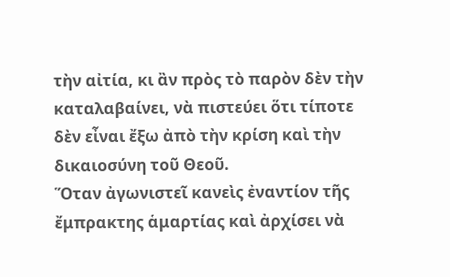τὴν αἰτία, κι ἂν πρὸς τὸ παρὸν δὲν τὴν καταλαβαίνει, νὰ πιστεύει ὅτι τίποτε δὲν εἶναι ἔξω ἀπὸ τὴν κρίση καὶ τὴν δικαιοσύνη τοῦ Θεοῦ.
Ὅταν ἀγωνιστεῖ κανεὶς ἐναντίον τῆς ἔμπρακτης ἁμαρτίας καὶ ἀρχίσει νὰ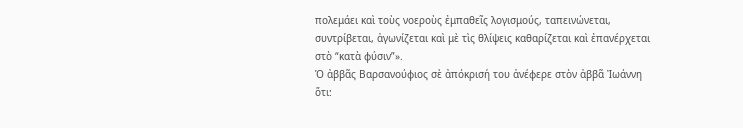πολεμάει καὶ τοὺς νοεροὺς ἐμπαθεῖς λογισμούς, ταπεινώνεται, συντρίβεται, ἀγωνίζεται καὶ μὲ τὶς θλίψεις καθαρίζεται καὶ ἐπανέρχεται στὸ “κατὰ φύσιν”».
Ὁ ἀββᾶς Βαρσανούφιος σὲ ἀπόκρισή του ἀνέφερε στὸν ἀββᾶ Ἰωάννη ὅτι: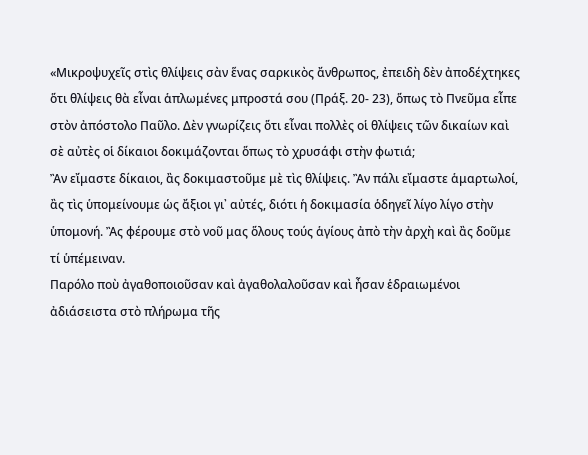«Μικροψυχεῖς στὶς θλίψεις σὰν ἕνας σαρκικὸς ἄνθρωπος, ἐπειδὴ δὲν ἀποδέχτηκες ὅτι θλίψεις θὰ εἶναι ἁπλωμένες μπροστά σου (Πράξ. 20- 23), ὅπως τὸ Πνεῦμα εἶπε στὸν ἀπόστολο Παῦλο. Δὲν γνωρίζεις ὅτι εἶναι πολλὲς οἱ θλίψεις τῶν δικαίων καὶ σὲ αὐτὲς οἱ δίκαιοι δοκιμάζονται ὅπως τὸ χρυσάφι στὴν φωτιά;
Ἂν εἴμαστε δίκαιοι, ἂς δοκιμαστοῦμε μὲ τὶς θλίψεις. Ἂν πάλι εἴμαστε ἁμαρτωλοί, ἂς τὶς ὑπομείνουμε ὡς ἄξιοι γι᾽ αὐτές, διότι ἡ δοκιμασία ὁδηγεῖ λίγο λίγο στὴν ὑπομονή. Ἂς φέρουμε στὸ νοῦ μας ὅλους τούς ἁγίους ἀπὸ τὴν ἀρχὴ καὶ ἂς δοῦμε τί ὑπέμειναν.
Παρόλο ποὺ ἀγαθοποιοῦσαν καὶ ἀγαθολαλοῦσαν καὶ ἦσαν ἑδραιωμένοι ἀδιάσειστα στὸ πλήρωμα τῆς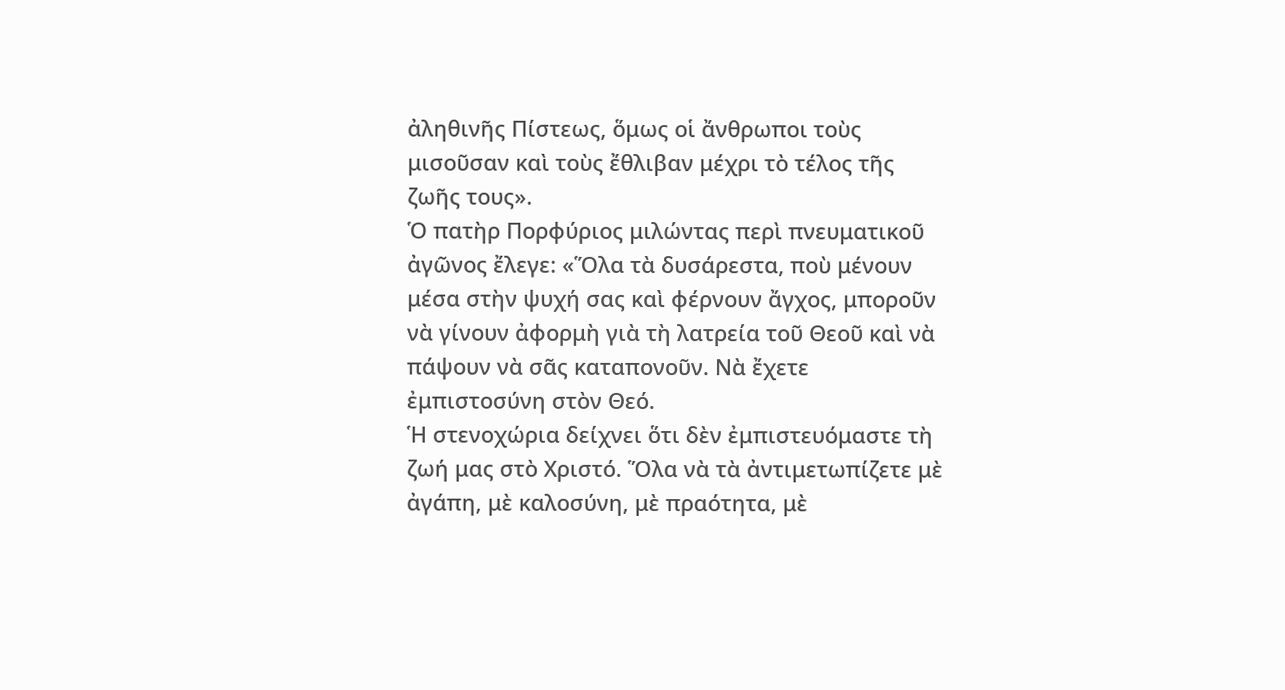ἀληθινῆς Πίστεως, ὅμως οἱ ἄνθρωποι τοὺς μισοῦσαν καὶ τοὺς ἔθλιβαν μέχρι τὸ τέλος τῆς ζωῆς τους».
Ὁ πατὴρ Πορφύριος μιλώντας περὶ πνευματικοῦ ἀγῶνος ἔλεγε: «Ὅλα τὰ δυσάρεστα, ποὺ μένουν μέσα στὴν ψυχή σας καὶ φέρνουν ἄγχος, μποροῦν νὰ γίνουν ἀφορμὴ γιὰ τὴ λατρεία τοῦ Θεοῦ καὶ νὰ πάψουν νὰ σᾶς καταπονοῦν. Νὰ ἔχετε ἐμπιστοσύνη στὸν Θεό.
Ἡ στενοχώρια δείχνει ὅτι δὲν ἐμπιστευόμαστε τὴ ζωή μας στὸ Χριστό. Ὅλα νὰ τὰ ἀντιμετωπίζετε μὲ ἀγάπη, μὲ καλοσύνη, μὲ πραότητα, μὲ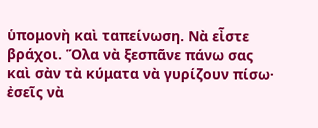ὑπομονὴ καὶ ταπείνωση. Νὰ εἶστε βράχοι. Ὅλα νὰ ξεσπᾶνε πάνω σας καὶ σὰν τὰ κύματα νὰ γυρίζουν πίσω· ἐσεῖς νὰ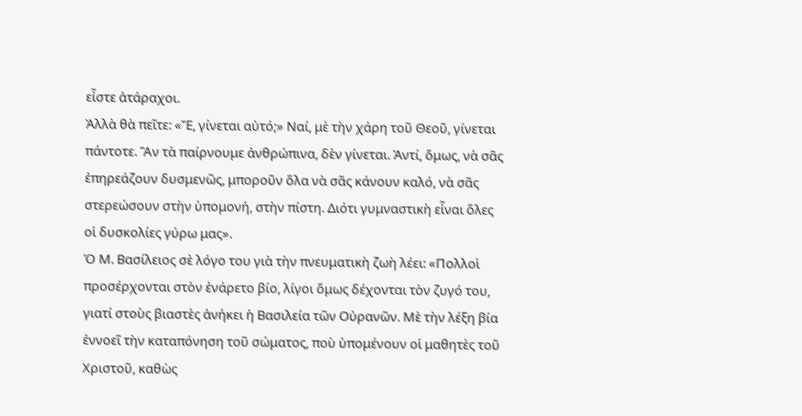εἶστε ἀτάραχοι.
Ἀλλὰ θὰ πεῖτε: «Ἔ, γίνεται αὐτό;» Ναί, μὲ τὴν χάρη τοῦ Θεοῦ, γίνεται πάντοτε. Ἂν τὰ παίρνουμε ἀνθρώπινα, δὲν γίνεται. Ἀντί, ὅμως, νὰ σᾶς ἐπηρεάζουν δυσμενῶς, μποροῦν ὅλα νὰ σᾶς κάνουν καλό, νὰ σᾶς στερεώσουν στὴν ὑπομονή, στὴν πίστη. Διότι γυμναστικὴ εἶναι ὅλες οἱ δυσκολίες γύρω μας».
Ὁ Μ. Βασίλειος σὲ λόγο του γιὰ τὴν πνευματικὴ ζωὴ λέει: «Πολλοὶ προσέρχονται στὸν ἐνάρετο βίο, λίγοι ὅμως δέχονται τὸν ζυγό του, γιατί στοὺς βιαστὲς ἀνήκει ἡ Βασιλεία τῶν Οὐρανῶν. Μὲ τὴν λέξη βία ἐννοεῖ τὴν καταπόνηση τοῦ σώματος, ποὺ ὑπομένουν οἱ μαθητὲς τοῦ Χριστοῦ, καθὼς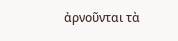ἀρνοῦνται τὰ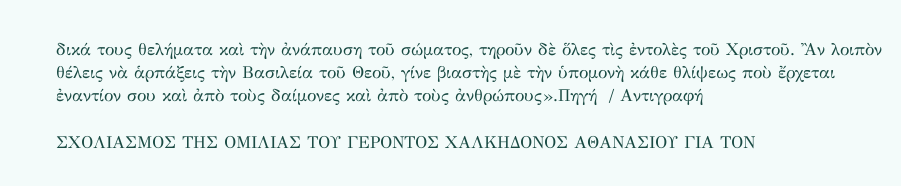δικά τους θελήματα καὶ τὴν ἀνάπαυση τοῦ σώματος, τηροῦν δὲ ὅλες τὶς ἐντολὲς τοῦ Χριστοῦ. Ἂν λοιπὸν θέλεις νὰ ἁρπάξεις τὴν Βασιλεία τοῦ Θεοῦ, γίνε βιαστὴς μὲ τὴν ὑπομονὴ κάθε θλίψεως ποὺ ἔρχεται ἐναντίον σου καὶ ἀπὸ τοὺς δαίμονες καὶ ἀπὸ τοὺς ἀνθρώπους».Πηγή  / Αντιγραφή

ΣΧΟΛΙΑΣΜΟΣ ΤΗΣ ΟΜΙΛΙΑΣ ΤΟΥ ΓΕΡΟΝΤΟΣ ΧΑΛΚΗΔΟΝΟΣ ΑΘΑΝΑΣΙΟΥ ΓΙΑ ΤΟΝ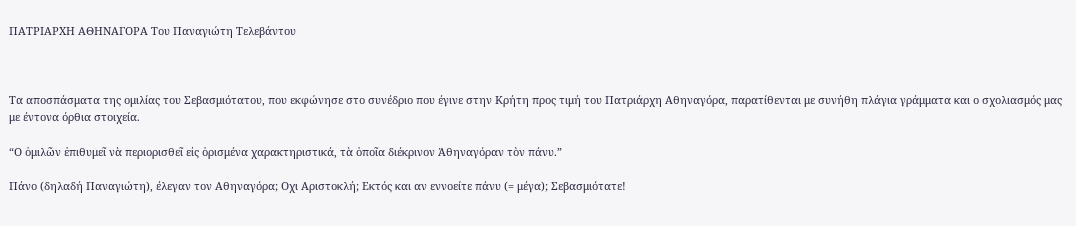ΠΑΤΡΙΑΡΧΗ ΑΘΗΝΑΓΟΡΑ Του Παναγιώτη Τελεβάντου



Τα αποσπάσματα της ομιλίας του Σεβασμιότατου, που εκφώνησε στο συνέδριο που έγινε στην Κρήτη προς τιμή του Πατριάρχη Αθηναγόρα, παρατίθενται με συνήθη πλάγια γράμματα και ο σχολιασμός μας με έντονα όρθια στοιχεία.

“Ο ὁμιλῶν ἐπιθυμεῖ νὰ περιορισθεῖ εἰς ὁρισμένα χαρακτηριστικά, τὰ ὁποῖα διέκρινον Ἀθηναγόραν τὸν πάνυ.”

Πάνο (δηλαδή Παναγιώτη), έλεγαν τον Αθηναγόρα; Οχι Αριστοκλή; Εκτός και αν εννοείτε πάνυ (= μέγα); Σεβασμιότατε!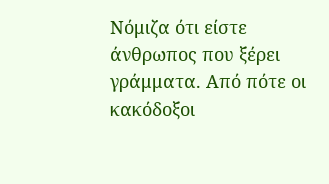Νόμιζα ότι είστε άνθρωπος που ξέρει γράμματα. Από πότε οι κακόδοξοι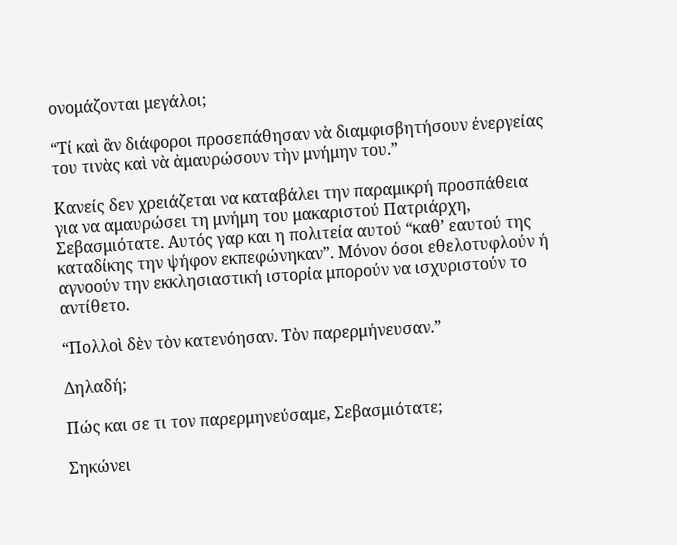ονομάζονται μεγάλοι;

“Τί καὶ ἂν διάφοροι προσεπάθησαν νὰ διαμφισβητήσουν ἐνεργείας του τινὰς καὶ νὰ ἀμαυρώσουν τὴν μνήμην του.”

Κανείς δεν χρειάζεται να καταβάλει την παραμικρή προσπάθεια για να αμαυρώσει τη μνήμη του μακαριστού Πατριάρχη, Σεβασμιότατε. Αυτός γαρ και η πολιτεία αυτού “καθ’ εαυτού της καταδίκης την ψήφον εκπεφώνηκαν”. Μόνον όσοι εθελοτυφλούν ή αγνοούν την εκκλησιαστική ιστορία μπορούν να ισχυριστούν το αντίθετο.

“Πολλοὶ δὲν τὸν κατενόησαν. Τὸν παρερμήνευσαν.”

Δηλαδή;

Πώς και σε τι τον παρερμηνεύσαμε, Σεβασμιότατε;

Σηκώνει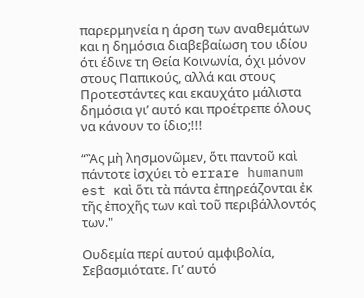παρερμηνεία η άρση των αναθεμάτων και η δημόσια διαβεβαίωση του ιδίου ότι έδινε τη Θεία Κοινωνία, όχι μόνον στους Παπικούς, αλλά και στους Προτεστάντες και εκαυχάτο μάλιστα δημόσια γι’ αυτό και προέτρεπε όλους να κάνουν το ίδιο;!!!

“Ἂς μὴ λησμονῶμεν, ὅτι παντοῦ καὶ πάντοτε ἰσχύει τὸ errare humanum est καὶ ὅτι τὰ πάντα ἐπηρεάζονται ἐκ τῆς ἐποχῆς των καὶ τοῦ περιβάλλοντός των."

Ουδεμία περί αυτού αμφιβολία, Σεβασμιότατε. Γι’ αυτό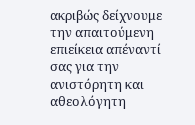ακριβώς δείχνουμε την απαιτούμενη επιείκεια απέναντί σας για την ανιστόρητη και αθεολόγητη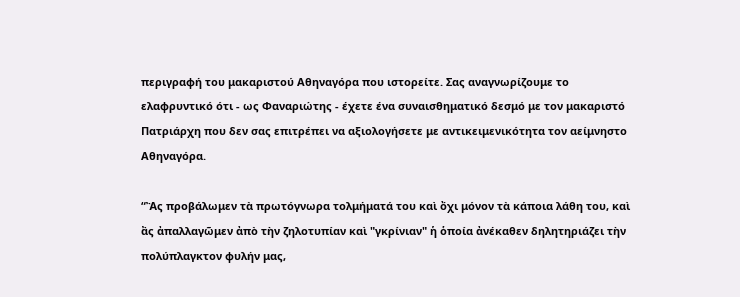περιγραφή του μακαριστού Αθηναγόρα που ιστορείτε. Σας αναγνωρίζουμε το ελαφρυντικό ότι - ως Φαναριώτης - έχετε ένα συναισθηματικό δεσμό με τον μακαριστό Πατριάρχη που δεν σας επιτρέπει να αξιολογήσετε με αντικειμενικότητα τον αείμνηστο Αθηναγόρα.

“Ἂς προβάλωμεν τὰ πρωτόγνωρα τολμήματά του καὶ ὄχι μόνον τὰ κάποια λάθη του, καὶ ἂς ἀπαλλαγῶμεν ἀπὸ τὴν ζηλοτυπίαν καὶ "γκρίνιαν" ἡ ὁποία ἀνέκαθεν δηλητηριάζει τὴν πολύπλαγκτον φυλήν μας,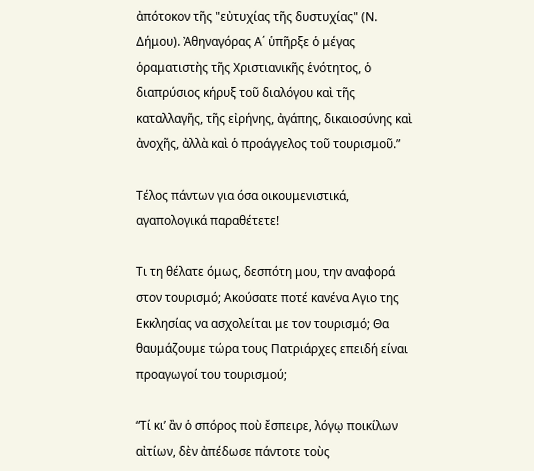ἀπότοκον τῆς "εὐτυχίας τῆς δυστυχίας" (Ν. Δήμου). Ἀθηναγόρας Α΄ ὑπῆρξε ὁ μέγας ὁραματιστὴς τῆς Χριστιανικῆς ἑνότητος, ὁ διαπρύσιος κήρυξ τοῦ διαλόγου καὶ τῆς καταλλαγῆς, τῆς εἰρήνης, ἀγάπης, δικαιοσύνης καὶ ἀνοχῆς, ἀλλὰ καὶ ὁ προάγγελος τοῦ τουρισμοῦ.”

Τέλος πάντων για όσα οικουμενιστικά, αγαπολογικά παραθέτετε!

Τι τη θέλατε όμως, δεσπότη μου, την αναφορά στον τουρισμό; Ακούσατε ποτέ κανένα Αγιο της Εκκλησίας να ασχολείται με τον τουρισμό; Θα θαυμάζουμε τώρα τους Πατριάρχες επειδή είναι προαγωγοί του τουρισμού;

“Τί κι’ ἂν ὁ σπόρος ποὺ ἔσπειρε, λόγῳ ποικίλων αἰτίων, δὲν ἀπέδωσε πάντοτε τοὺς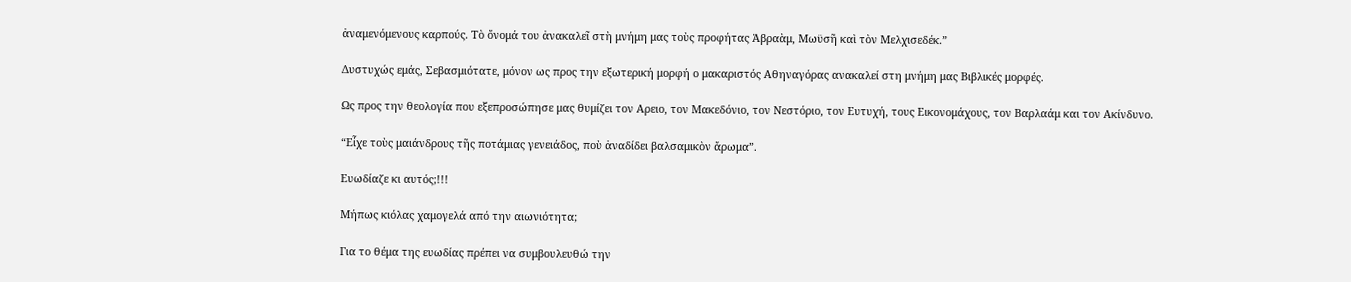ἀναμενόμενους καρπούς. Τὸ ὄνομά του ἀνακαλεῖ στὴ μνήμη μας τοὺς προφήτας Ἀβραὰμ, Μωϋσῆ καὶ τὸν Μελχισεδέκ.”

Δυστυχώς εμάς, Σεβασμιότατε, μόνον ως προς την εξωτερική μορφή ο μακαριστός Αθηναγόρας ανακαλεί στη μνήμη μας Βιβλικές μορφές.

Ως προς την θεολογία που εξεπροσώπησε μας θυμίζει τον Αρειο, τον Μακεδόνιο, τον Νεστόριο, τον Ευτυχή, τους Εικονομάχους, τον Βαρλαάμ και τον Ακίνδυνο.

“Εἶχε τοὺς μαιάνδρους τῆς ποτάμιας γενειάδος, ποὺ ἀναδίδει βαλσαμικὸν ἄρωμα”.

Ευωδίαζε κι αυτός;!!!

Μήπως κιόλας χαμογελά από την αιωνιότητα;

Για το θέμα της ευωδίας πρέπει να συμβουλευθώ την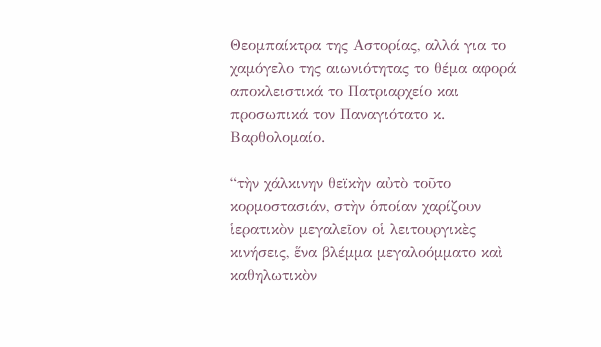Θεομπαίκτρα της Αστορίας, αλλά για το χαμόγελο της αιωνιότητας το θέμα αφορά αποκλειστικά το Πατριαρχείο και προσωπικά τον Παναγιότατο κ. Βαρθολομαίο.

“τὴν χάλκινην θεϊκὴν αὐτὸ τοῦτο κορμοστασιάν, στὴν ὁποίαν χαρίζουν ἱερατικὸν μεγαλεῖον οἱ λειτουργικὲς κινήσεις, ἕνα βλέμμα μεγαλοόμματο καὶ καθηλωτικὸν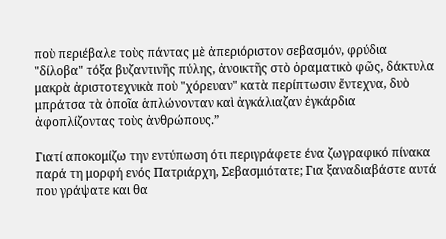ποὺ περιέβαλε τοὺς πάντας μὲ ἀπεριόριστον σεβασμόν, φρύδια "δίλοβα" τόξα βυζαντινῆς πύλης, ἀνοικτῆς στὸ ὁραματικὸ φῶς, δάκτυλα μακρὰ ἀριστοτεχνικὰ ποὺ "χόρευαν" κατὰ περίπτωσιν ἔντεχνα, δυὸ μπράτσα τὰ ὁποῖα ἁπλώνονταν καὶ ἀγκάλιαζαν ἐγκάρδια ἀφοπλίζοντας τοὺς ἀνθρώπους.”

Γιατί αποκομίζω την εντύπωση ότι περιγράφετε ένα ζωγραφικό πίνακα παρά τη μορφή ενός Πατριάρχη, Σεβασμιότατε; Για ξαναδιαβάστε αυτά που γράψατε και θα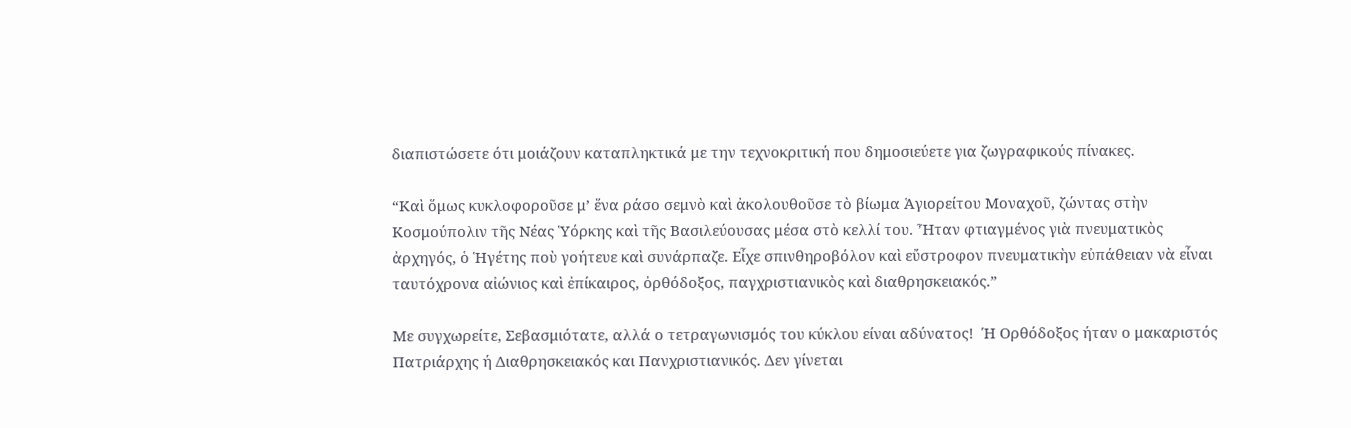διαπιστώσετε ότι μοιάζουν καταπληκτικά με την τεχνοκριτική που δημοσιεύετε για ζωγραφικούς πίνακες.

“Καὶ ὅμως κυκλοφοροῦσε μ’ ἕνα ράσο σεμνὸ καὶ ἀκολουθοῦσε τὸ βίωμα Ἁγιορείτου Μοναχοῦ, ζώντας στὴν Κοσμούπολιν τῆς Νέας Ὑόρκης καὶ τῆς Βασιλεύουσας μέσα στὸ κελλί του. Ἦταν φτιαγμένος γιὰ πνευματικὸς ἀρχηγός, ὁ Ἡγέτης ποὺ γοήτευε καὶ συνάρπαζε. Εἶχε σπινθηροβόλον καὶ εὔστροφον πνευματικὴν εὐπάθειαν νὰ εἶναι ταυτόχρονα αἰώνιος καὶ ἐπίκαιρος, ὀρθόδοξος, παγχριστιανικὸς καὶ διαθρησκειακός.”

Με συγχωρείτε, Σεβασμιότατε, αλλά ο τετραγωνισμός του κύκλου είναι αδύνατος!  Ή Ορθόδοξος ήταν ο μακαριστός Πατριάρχης ή Διαθρησκειακός και Πανχριστιανικός. Δεν γίνεται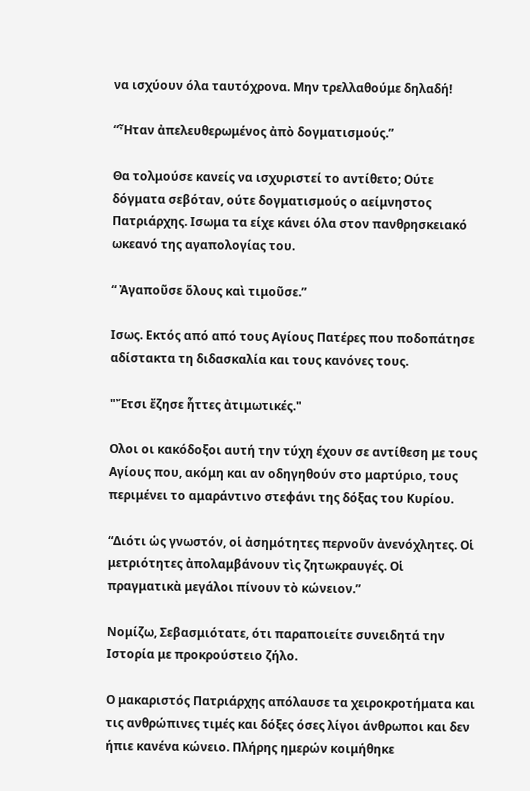να ισχύουν όλα ταυτόχρονα. Μην τρελλαθούμε δηλαδή!

“Ἦταν ἀπελευθερωμένος ἀπὸ δογματισμούς.”

Θα τολμούσε κανείς να ισχυριστεί το αντίθετο; Ούτε δόγματα σεβόταν, ούτε δογματισμούς ο αείμνηστος Πατριάρχης. Ισωμα τα είχε κάνει όλα στον πανθρησκειακό ωκεανό της αγαπολογίας του.

“ Ἀγαποῦσε ὅλους καὶ τιμοῦσε.”

Ισως. Εκτός από από τους Αγίους Πατέρες που ποδοπάτησε αδίστακτα τη διδασκαλία και τους κανόνες τους.

"Ἔτσι ἔζησε ἧττες ἀτιμωτικές."

Ολοι οι κακόδοξοι αυτή την τύχη έχουν σε αντίθεση με τους Αγίους που, ακόμη και αν οδηγηθούν στο μαρτύριο, τους περιμένει το αμαράντινο στεφάνι της δόξας του Κυρίου.

“Διότι ὡς γνωστόν, οἱ ἀσημότητες περνοῦν ἀνενόχλητες. Οἱ μετριότητες ἀπολαμβάνουν τὶς ζητωκραυγές. Οἱ πραγματικὰ μεγάλοι πίνουν τὸ κώνειον.”

Νομίζω, Σεβασμιότατε, ότι παραποιείτε συνειδητά την Ιστορία με προκρούστειο ζήλο.

Ο μακαριστός Πατριάρχης απόλαυσε τα χειροκροτήματα και τις ανθρώπινες τιμές και δόξες όσες λίγοι άνθρωποι και δεν ήπιε κανένα κώνειο. Πλήρης ημερών κοιμήθηκε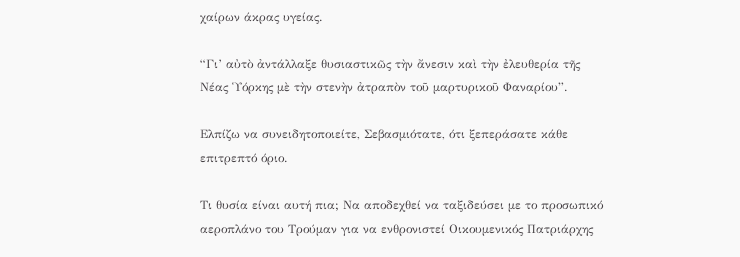χαίρων άκρας υγείας.

“Γι’ αὐτὸ ἀντάλλαξε θυσιαστικῶς τὴν ἄνεσιν καὶ τὴν ἐλευθερία τῆς Νέας Ὑόρκης μὲ τὴν στενὴν ἀτραπὸν τοῦ μαρτυρικοῦ Φαναρίου”.

Ελπίζω να συνειδητοποιείτε, Σεβασμιότατε, ότι ξεπεράσατε κάθε επιτρεπτό όριο.

Τι θυσία είναι αυτή πια; Να αποδεχθεί να ταξιδεύσει με το προσωπικό αεροπλάνο του Τρούμαν για να ενθρονιστεί Οικουμενικός Πατριάρχης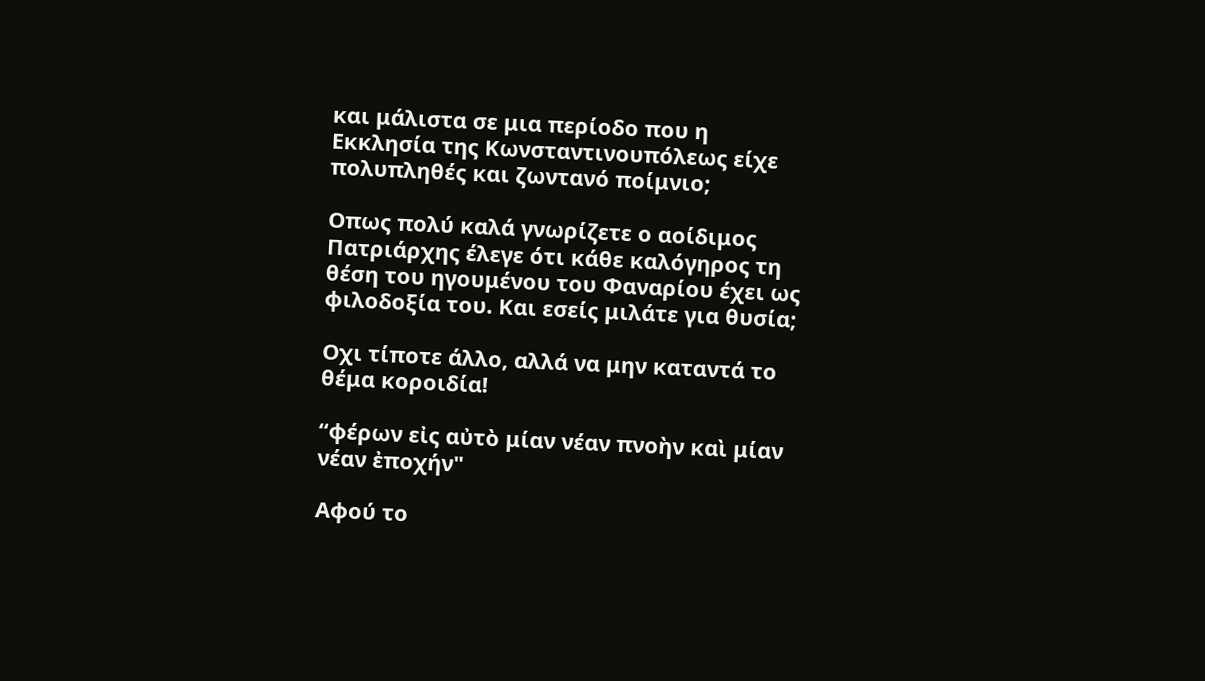και μάλιστα σε μια περίοδο που η Εκκλησία της Κωνσταντινουπόλεως είχε πολυπληθές και ζωντανό ποίμνιο;

Οπως πολύ καλά γνωρίζετε ο αοίδιμος Πατριάρχης έλεγε ότι κάθε καλόγηρος τη θέση του ηγουμένου του Φαναρίου έχει ως φιλοδοξία του. Και εσείς μιλάτε για θυσία;

Οχι τίποτε άλλο, αλλά να μην καταντά το θέμα κοροιδία!

“φέρων εἰς αὐτὸ μίαν νέαν πνοὴν καὶ μίαν νέαν ἐποχήν"

Αφού το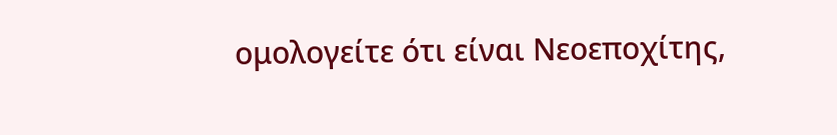ομολογείτε ότι είναι Νεοεποχίτης,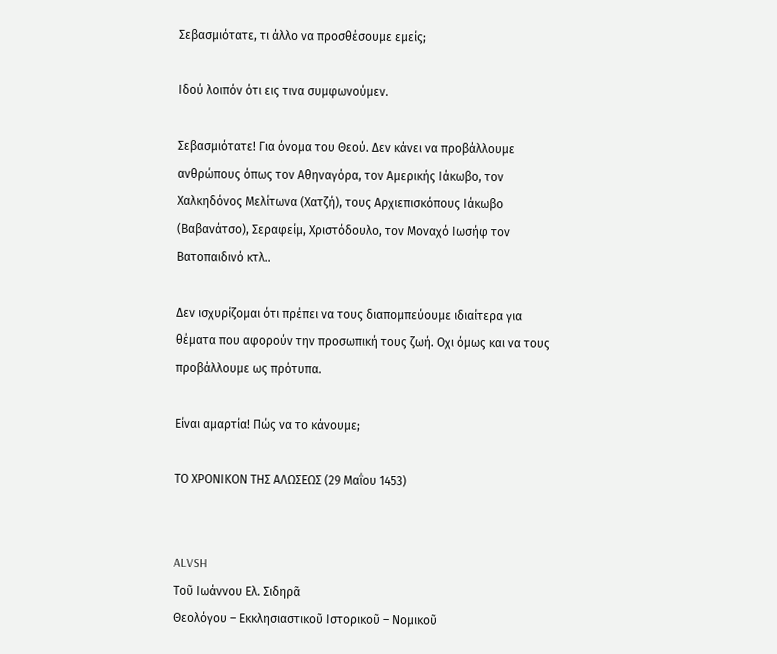Σεβασμιότατε, τι άλλο να προσθέσουμε εμείς;

Ιδού λοιπόν ότι εις τινα συμφωνούμεν.

Σεβασμιότατε! Για όνομα του Θεού. Δεν κάνει να προβάλλουμε ανθρώπους όπως τον Αθηναγόρα, τον Αμερικής Ιάκωβο, τον Χαλκηδόνος Μελίτωνα (Χατζή), τους Αρχιεπισκόπους Ιάκωβο (Βαβανάτσο), Σεραφείμ, Χριστόδουλο, τον Μοναχό Ιωσήφ τον Βατοπαιδινό κτλ..

Δεν ισχυρίζομαι ότι πρέπει να τους διαπομπεύουμε ιδιαίτερα για θέματα που αφορούν την προσωπική τους ζωή. Οχι όμως και να τους προβάλλουμε ως πρότυπα.

Είναι αμαρτία! Πώς να το κάνουμε;

ΤΟ ΧΡΟΝΙΚΟΝ ΤΗΣ ΑΛΩΣΕΩΣ (29 Μαΐου 1453)


ALVSH
Τοῦ Ιωάννου Ελ. Σιδηρᾶ
Θεολόγου – Εκκλησιαστικοῦ Ιστορικοῦ – Νομικοῦ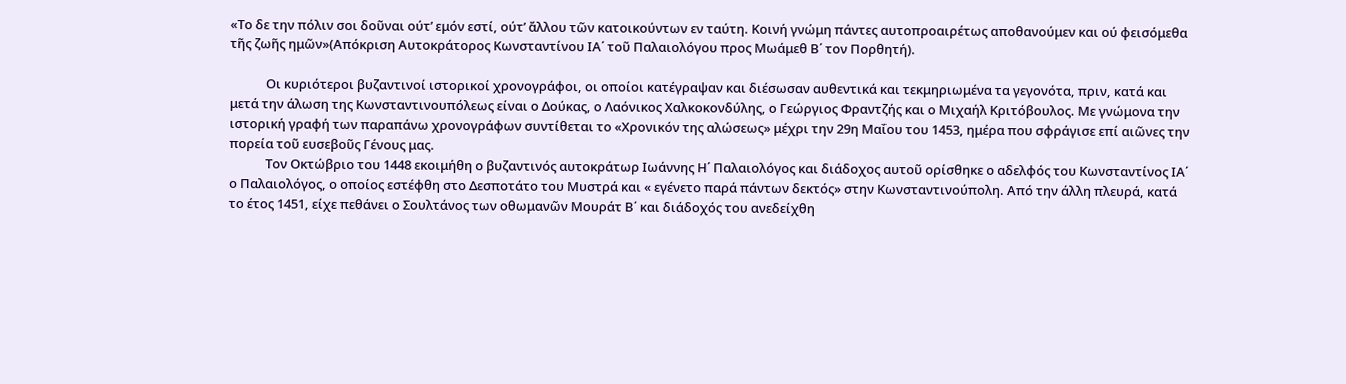«Το δε την πόλιν σοι δοῦναι ούτ’ εμόν εστί, ούτ’ ἄλλου τῶν κατοικούντων εν ταύτη. Κοινή γνώμη πάντες αυτοπροαιρέτως αποθανούμεν και ού φεισόμεθα τῆς ζωῆς ημῶν»(Απόκριση Αυτοκράτορος Κωνσταντίνου ΙΑ΄ τοῦ Παλαιολόγου προς Μωάμεθ Β΄ τον Πορθητή).

            Οι κυριότεροι βυζαντινοί ιστορικοί χρονογράφοι, οι οποίοι κατέγραψαν και διέσωσαν αυθεντικά και τεκμηριωμένα τα γεγονότα, πριν, κατά και μετά την άλωση της Κωνσταντινουπόλεως είναι ο Δούκας, ο Λαόνικος Χαλκοκονδύλης, ο Γεώργιος Φραντζής και ο Μιχαήλ Κριτόβουλος. Με γνώμονα την ιστορική γραφή των παραπάνω χρονογράφων συντίθεται το «Χρονικόν της αλώσεως» μέχρι την 29η Μαΐου του 1453, ημέρα που σφράγισε επί αιῶνες την πορεία τοῦ ευσεβοῦς Γένους μας.
            Τον Οκτώβριο του 1448 εκοιμήθη ο βυζαντινός αυτοκράτωρ Ιωάννης Η΄ Παλαιολόγος και διάδοχος αυτοῦ ορίσθηκε ο αδελφός του Κωνσταντίνος ΙΑ΄ ο Παλαιολόγος, ο οποίος εστέφθη στο Δεσποτάτο του Μυστρά και « εγένετο παρά πάντων δεκτός» στην Κωνσταντινούπολη. Από την άλλη πλευρά, κατά το έτος 1451, είχε πεθάνει ο Σουλτάνος των οθωμανῶν Μουράτ Β΄ και διάδοχός του ανεδείχθη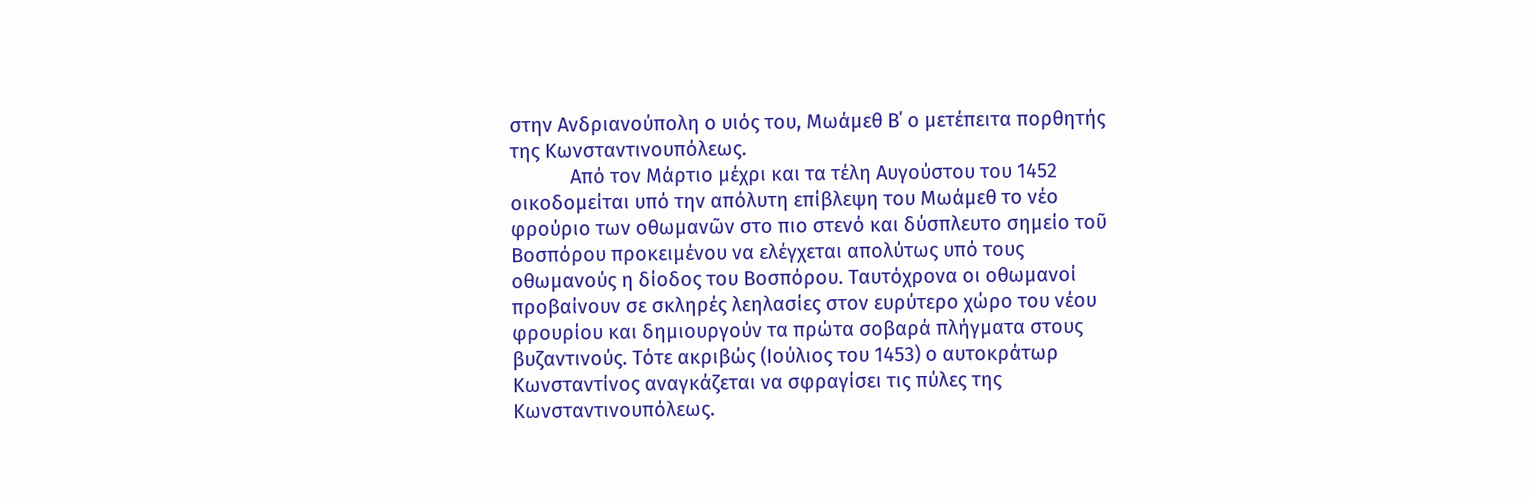στην Ανδριανούπολη ο υιός του, Μωάμεθ Β΄ ο μετέπειτα πορθητής της Κωνσταντινουπόλεως.
            Από τον Μάρτιο μέχρι και τα τέλη Αυγούστου του 1452 οικοδομείται υπό την απόλυτη επίβλεψη του Μωάμεθ το νέο φρούριο των οθωμανῶν στο πιο στενό και δύσπλευτο σημείο τοῦ Βοσπόρου προκειμένου να ελέγχεται απολύτως υπό τους οθωμανούς η δίοδος του Βοσπόρου. Ταυτόχρονα οι οθωμανοί προβαίνουν σε σκληρές λεηλασίες στον ευρύτερο χώρο του νέου φρουρίου και δημιουργούν τα πρώτα σοβαρά πλήγματα στους βυζαντινούς. Τότε ακριβώς (Ιούλιος του 1453) ο αυτοκράτωρ Κωνσταντίνος αναγκάζεται να σφραγίσει τις πύλες της Κωνσταντινουπόλεως.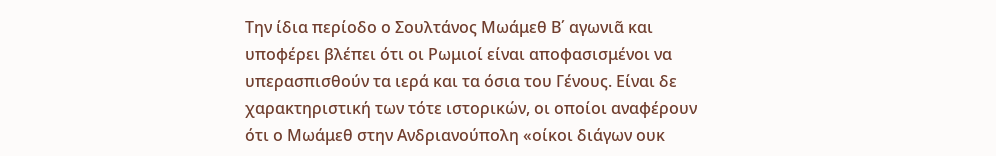Την ίδια περίοδο ο Σουλτάνος Μωάμεθ Β΄ αγωνιᾶ και υποφέρει βλέπει ότι οι Ρωμιοί είναι αποφασισμένοι να υπερασπισθούν τα ιερά και τα όσια του Γένους. Είναι δε χαρακτηριστική των τότε ιστορικών, οι οποίοι αναφέρουν ότι ο Μωάμεθ στην Ανδριανούπολη «οίκοι διάγων ουκ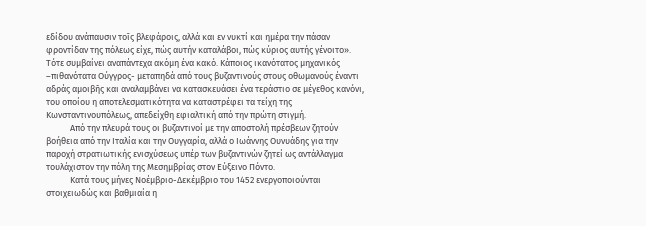εδίδου ανάπαυσιν τοῖς βλεφάροις, αλλά και εν νυκτί και ημέρα την πάσαν φροντίδαν της πόλεως είχε, πώς αυτήν καταλάβοι, πώς κύριος αυτής γένοιτο». Τότε συμβαίνει αναπάντεχα ακόμη ένα κακό. Κάποιος ικανότατος μηχανικός –πιθανότατα Ούγγρος- μεταπηδά από τους βυζαντινούς στους οθωμανούς έναντι αδράς αμοιβῆς και αναλαμβάνει να κατασκευάσει ένα τεράστιο σε μέγεθος κανόνι, του οποίου η αποτελεσματικότητα να καταστρέφει τα τείχη της Κωνσταντινουπόλεως, απεδείχθη εφιαλτική από την πρώτη στιγμή.
            Από την πλευρά τους οι βυζαντινοί με την αποστολή πρέσβεων ζητούν βοήθεια από την Ιταλία και την Ουγγαρία, αλλά ο Ιωάννης Ουνυάδης για την παροχή στρατιωτικής ενισχύσεως υπέρ των βυζαντινών ζητεί ως αντάλλαγμα τουλάχιστον την πόλη της Μεσημβρίας στον Εύξεινο Πόντο.
            Κατά τους μήνες Νοέμβριο-Δεκέμβριο του 1452 ενεργοποιούνται στοιχειωδώς και βαθμιαία η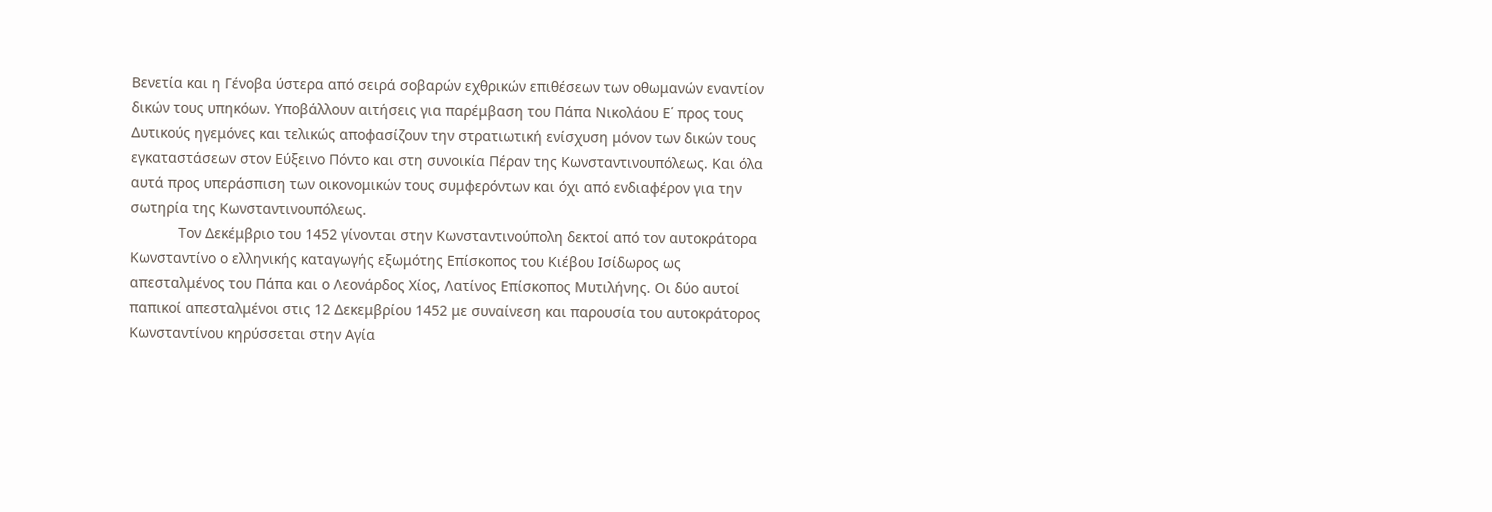Βενετία και η Γένοβα ύστερα από σειρά σοβαρών εχθρικών επιθέσεων των οθωμανών εναντίον δικών τους υπηκόων. Υποβάλλουν αιτήσεις για παρέμβαση του Πάπα Νικολάου Ε΄ προς τους Δυτικούς ηγεμόνες και τελικώς αποφασίζουν την στρατιωτική ενίσχυση μόνον των δικών τους εγκαταστάσεων στον Εύξεινο Πόντο και στη συνοικία Πέραν της Κωνσταντινουπόλεως. Και όλα αυτά προς υπεράσπιση των οικονομικών τους συμφερόντων και όχι από ενδιαφέρον για την σωτηρία της Κωνσταντινουπόλεως.
            Τον Δεκέμβριο του 1452 γίνονται στην Κωνσταντινούπολη δεκτοί από τον αυτοκράτορα Κωνσταντίνο ο ελληνικής καταγωγής εξωμότης Επίσκοπος του Κιέβου Ισίδωρος ως απεσταλμένος του Πάπα και ο Λεονάρδος Χίος, Λατίνος Επίσκοπος Μυτιλήνης. Οι δύο αυτοί παπικοί απεσταλμένοι στις 12 Δεκεμβρίου 1452 με συναίνεση και παρουσία του αυτοκράτορος Κωνσταντίνου κηρύσσεται στην Αγία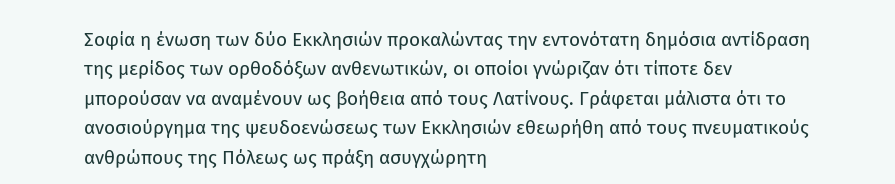Σοφία η ένωση των δύο Εκκλησιών προκαλώντας την εντονότατη δημόσια αντίδραση της μερίδος των ορθοδόξων ανθενωτικών, οι οποίοι γνώριζαν ότι τίποτε δεν μπορούσαν να αναμένουν ως βοήθεια από τους Λατίνους. Γράφεται μάλιστα ότι το ανοσιούργημα της ψευδοενώσεως των Εκκλησιών εθεωρήθη από τους πνευματικούς ανθρώπους της Πόλεως ως πράξη ασυγχώρητη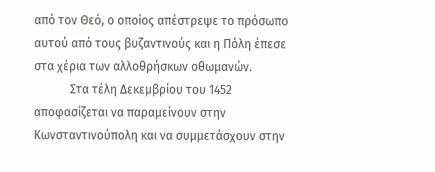από τον Θεό, ο οποίος απέστρεψε το πρόσωπο αυτού από τους βυζαντινούς και η Πόλη έπεσε στα χέρια των αλλοθρήσκων οθωμανών.
            Στα τέλη Δεκεμβρίου του 1452 αποφασίζεται να παραμείνουν στην Κωνσταντινούπολη και να συμμετάσχουν στην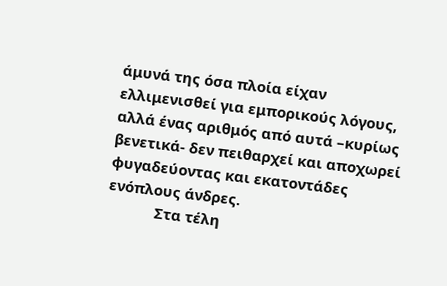άμυνά της όσα πλοία είχαν ελλιμενισθεί για εμπορικούς λόγους, αλλά ένας αριθμός από αυτά –κυρίως βενετικά- δεν πειθαρχεί και αποχωρεί φυγαδεύοντας και εκατοντάδες ενόπλους άνδρες.
            Στα τέλη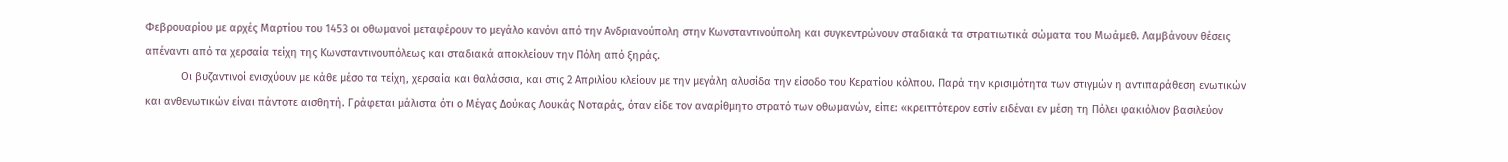Φεβρουαρίου με αρχές Μαρτίου του 1453 οι οθωμανοί μεταφέρουν το μεγάλο κανόνι από την Ανδριανούπολη στην Κωνσταντινούπολη και συγκεντρώνουν σταδιακά τα στρατιωτικά σώματα του Μωάμεθ. Λαμβάνουν θέσεις απέναντι από τα χερσαία τείχη της Κωνσταντινουπόλεως και σταδιακά αποκλείουν την Πόλη από ξηράς.
            Οι βυζαντινοί ενισχύουν με κάθε μέσο τα τείχη, χερσαία και θαλάσσια, και στις 2 Απριλίου κλείουν με την μεγάλη αλυσίδα την είσοδο του Κερατίου κόλπου. Παρά την κρισιμότητα των στιγμών η αντιπαράθεση ενωτικών και ανθενωτικών είναι πάντοτε αισθητή. Γράφεται μάλιστα ότι ο Μέγας Δούκας Λουκάς Νοταράς, όταν είδε τον αναρίθμητο στρατό των οθωμανών, είπε: «κρειττότερον εστίν ειδέναι εν μέση τη Πόλει φακιόλιον βασιλεύον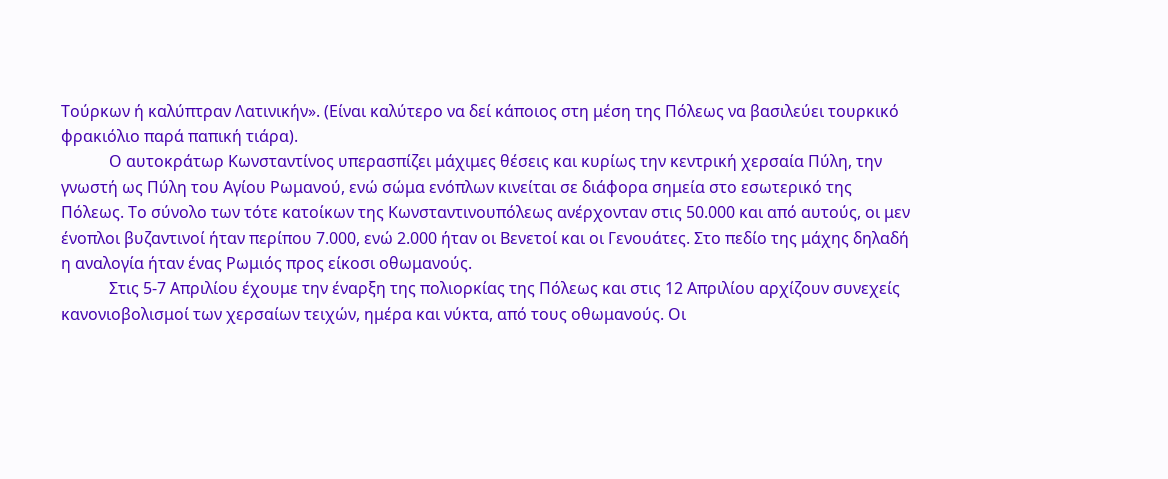Τούρκων ή καλύπτραν Λατινικήν». (Είναι καλύτερο να δεί κάποιος στη μέση της Πόλεως να βασιλεύει τουρκικό φρακιόλιο παρά παπική τιάρα).
            Ο αυτοκράτωρ Κωνσταντίνος υπερασπίζει μάχιμες θέσεις και κυρίως την κεντρική χερσαία Πύλη, την γνωστή ως Πύλη του Αγίου Ρωμανού, ενώ σώμα ενόπλων κινείται σε διάφορα σημεία στο εσωτερικό της Πόλεως. Το σύνολο των τότε κατοίκων της Κωνσταντινουπόλεως ανέρχονταν στις 50.000 και από αυτούς, οι μεν ένοπλοι βυζαντινοί ήταν περίπου 7.000, ενώ 2.000 ήταν οι Βενετοί και οι Γενουάτες. Στο πεδίο της μάχης δηλαδή η αναλογία ήταν ένας Ρωμιός προς είκοσι οθωμανούς.
            Στις 5-7 Απριλίου έχουμε την έναρξη της πολιορκίας της Πόλεως και στις 12 Απριλίου αρχίζουν συνεχείς κανονιοβολισμοί των χερσαίων τειχών, ημέρα και νύκτα, από τους οθωμανούς. Οι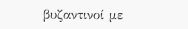βυζαντινοί με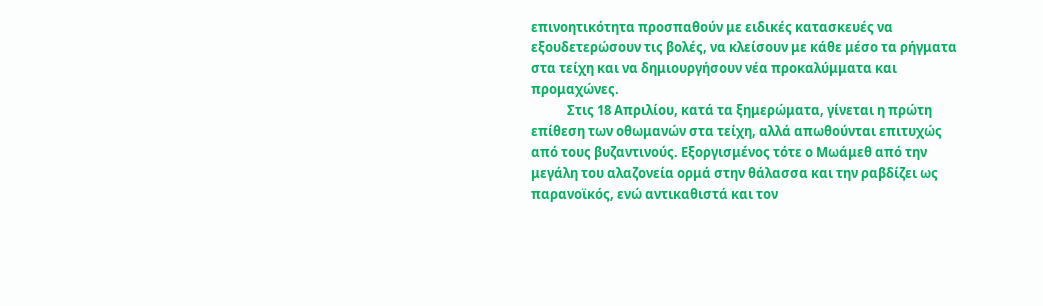επινοητικότητα προσπαθούν με ειδικές κατασκευές να εξουδετερώσουν τις βολές, να κλείσουν με κάθε μέσο τα ρήγματα στα τείχη και να δημιουργήσουν νέα προκαλύμματα και προμαχώνες.
            Στις 18 Απριλίου, κατά τα ξημερώματα, γίνεται η πρώτη επίθεση των οθωμανών στα τείχη, αλλά απωθούνται επιτυχώς από τους βυζαντινούς. Εξοργισμένος τότε ο Μωάμεθ από την μεγάλη του αλαζονεία ορμά στην θάλασσα και την ραβδίζει ως παρανοϊκός, ενώ αντικαθιστά και τον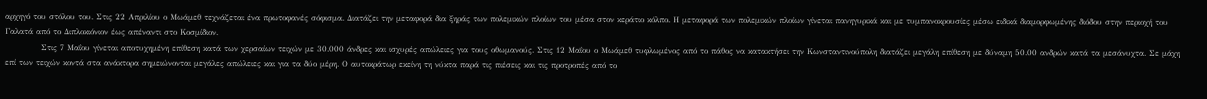αρχηγό του στόλου του. Στις 22 Απριλίου ο Μωάμεθ τεχνάζεται ένα πρωτοφανές σόφισμα. Διατάζει την μεταφορά δια ξηράς των πολεμικών πλοίων του μέσα στον κεράτιο κόλπο. Η μεταφορά των πολεμικών πλοίων γίνεται πανηγυρικά και με τυμπανοκρουσίες μέσω ειδικά διαμορφωμένης διόδου στην περιοχή του Γαλατά από το Διπλοκιόνιον έως απέναντι στο Κοσμίδιον.
            Στις 7 Μαΐου γίνεται αποτυχημένη επίθεση κατά των χερσαίων τειχών με 30.000 άνδρες και ισχυρές απώλειες για τους οθωμανούς. Στις 12 Μαΐου ο Μωάμεθ τυφλωμένος από το πάθος να κατακτήσει την Κωνσταντινούπολη διατάζει μεγάλη επίθεση με δύναμη 50.00 ανδρών κατά τα μεσάνυχτα. Σε μάχη επί των τειχών κοντά στα ανάκτορα σημειώνονται μεγάλες απώλειες και για τα δύο μέρη. Ο αυτοκράτωρ εκείνη τη νύκτα παρά τις πιέσεις και τις προτροπές από το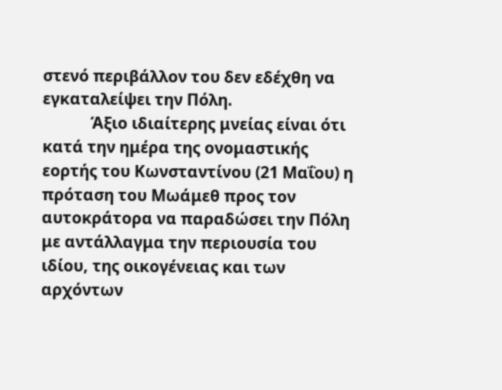στενό περιβάλλον του δεν εδέχθη να εγκαταλείψει την Πόλη.
            Άξιο ιδιαίτερης μνείας είναι ότι κατά την ημέρα της ονομαστικής εορτής του Κωνσταντίνου (21 Μαΐου) η πρόταση του Μωάμεθ προς τον αυτοκράτορα να παραδώσει την Πόλη με αντάλλαγμα την περιουσία του ιδίου, της οικογένειας και των αρχόντων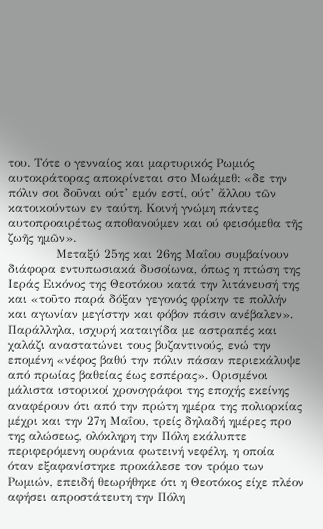του. Τότε ο γενναίος και μαρτυρικός Ρωμιός αυτοκράτορας αποκρίνεται στο Μωάμεθ: «δε την πόλιν σοι δοῦναι ούτ’ εμόν εστί, ούτ’ ἄλλου τῶν κατοικούντων εν ταύτη. Κοινή γνώμη πάντες αυτοπροαιρέτως αποθανούμεν και ού φεισόμεθα τῆς ζωῆς ημῶν».
            Μεταξύ 25ης και 26ης Μαΐου συμβαίνουν διάφορα εντυπωσιακά δυσοίωνα, όπως η πτώση της Ιεράς Εικόνος της Θεοτόκου κατά την λιτάνευσή της και «τοῦτο παρά δόξαν γεγονός φρίκην τε πολλήν και αγωνίαν μεγίστην και φόβον πάσιν ανέβαλεν». Παράλληλα, ισχυρή καταιγίδα με αστραπές και χαλάζι αναστατώνει τους βυζαντινούς, ενώ την επομένη «νέφος βαθύ την πόλιν πάσαν περιεκάλυψε από πρωίας βαθείας έως εσπέρας». Ορισμένοι μάλιστα ιστορικοί χρονογράφοι της εποχής εκείνης αναφέρουν ότι από την πρώτη ημέρα της πολιορκίας μέχρι και την 27η Μαΐου, τρείς δηλαδή ημέρες προ της αλώσεως, ολόκληρη την Πόλη εκάλυπτε περιφερόμενη ουράνια φωτεινή νεφέλη, η οποία όταν εξαφανίστηκε προκάλεσε τον τρόμο των Ρωμιών, επειδή θεωρήθηκε ότι η Θεοτόκος είχε πλέον αφήσει απροστάτευτη την Πόλη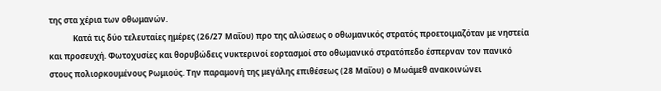της στα χέρια των οθωμανών.
            Κατά τις δύο τελευταίες ημέρες (26/27 Μαΐου) προ της αλώσεως ο οθωμανικός στρατός προετοιμαζόταν με νηστεία και προσευχή. Φωτοχυσίες και θορυβώδεις νυκτερινοί εορτασμοί στο οθωμανικό στρατόπεδο έσπερναν τον πανικό στους πολιορκουμένους Ρωμιούς. Την παραμονή της μεγάλης επιθέσεως (28 Μαΐου) ο Μωάμεθ ανακοινώνει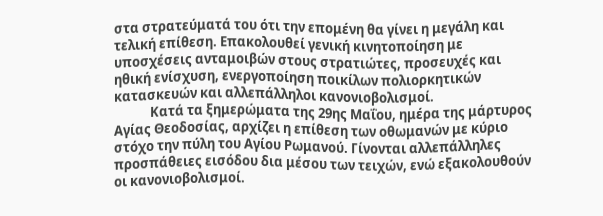στα στρατεύματά του ότι την επομένη θα γίνει η μεγάλη και τελική επίθεση. Επακολουθεί γενική κινητοποίηση με υποσχέσεις ανταμοιβών στους στρατιώτες, προσευχές και ηθική ενίσχυση, ενεργοποίηση ποικίλων πολιορκητικών κατασκευών και αλλεπάλληλοι κανονιοβολισμοί.
            Κατά τα ξημερώματα της 29ης Μαΐου, ημέρα της μάρτυρος Αγίας Θεοδοσίας, αρχίζει η επίθεση των οθωμανών με κύριο στόχο την πύλη του Αγίου Ρωμανού. Γίνονται αλλεπάλληλες προσπάθειες εισόδου δια μέσου των τειχών, ενώ εξακολουθούν οι κανονιοβολισμοί.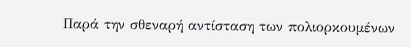Παρά την σθεναρή αντίσταση των πολιορκουμένων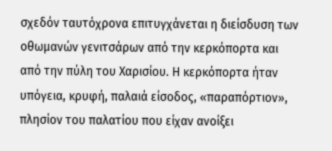σχεδόν ταυτόχρονα επιτυγχάνεται η διείσδυση των οθωμανών γενιτσάρων από την κερκόπορτα και από την πύλη του Χαρισίου. Η κερκόπορτα ήταν υπόγεια, κρυφή, παλαιά είσοδος, «παραπόρτιον», πλησίον του παλατίου που είχαν ανοίξει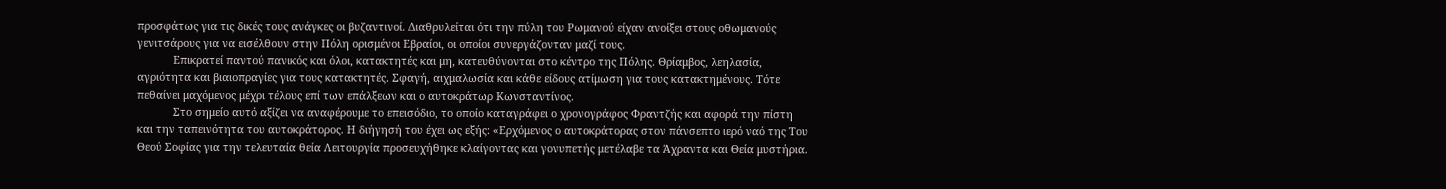προσφάτως για τις δικές τους ανάγκες οι βυζαντινοί. Διαθρυλείται ότι την πύλη του Ρωμανού είχαν ανοίξει στους οθωμανούς γενιτσάρους για να εισέλθουν στην Πόλη ορισμένοι Εβραίοι, οι οποίοι συνεργάζονταν μαζί τους.
            Επικρατεί παντού πανικός και όλοι, κατακτητές και μη, κατευθύνονται στο κέντρο της Πόλης. Θρίαμβος, λεηλασία, αγριότητα και βιαιοπραγίες για τους κατακτητές. Σφαγή, αιχμαλωσία και κάθε είδους ατίμωση για τους κατακτημένους. Τότε πεθαίνει μαχόμενος μέχρι τέλους επί των επάλξεων και ο αυτοκράτωρ Κωνσταντίνος.
            Στο σημείο αυτό αξίζει να αναφέρουμε το επεισόδιο, το οποίο καταγράφει ο χρονογράφος Φραντζής και αφορά την πίστη και την ταπεινότητα του αυτοκράτορος. Η διήγησή του έχει ως εξής: «Ερχόμενος ο αυτοκράτορας στον πάνσεπτο ιερό ναό της Του Θεού Σοφίας για την τελευταία θεία Λειτουργία προσευχήθηκε κλαίγοντας και γονυπετής μετέλαβε τα Άχραντα και Θεία μυστήρια.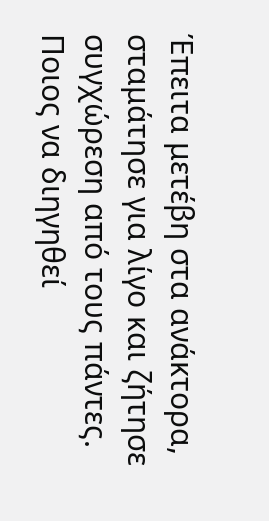Έπειτα μετέβη στα ανάκτορα, σταμάτησε για λίγο και ζήτησε συγχώρεση από τους πάντες. Ποιος να διηγηθεί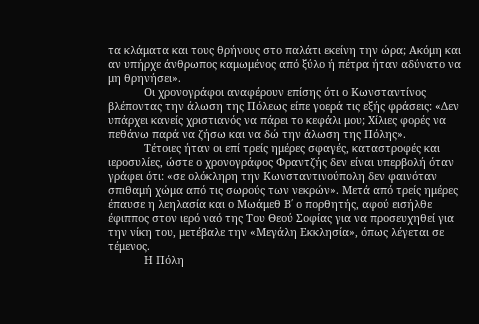τα κλάματα και τους θρήνους στο παλάτι εκείνη την ώρα; Ακόμη και αν υπήρχε άνθρωπος καμωμένος από ξύλο ή πέτρα ήταν αδύνατο να μη θρηνήσει».
            Οι χρονογράφοι αναφέρουν επίσης ότι ο Κωνσταντίνος βλέποντας την άλωση της Πόλεως είπε γοερά τις εξής φράσεις: «Δεν υπάρχει κανείς χριστιανός να πάρει το κεφάλι μου; Χίλιες φορές να πεθάνω παρά να ζήσω και να δώ την άλωση της Πόλης».
            Τέτοιες ήταν οι επί τρείς ημέρες σφαγές, καταστροφές και ιεροσυλίες, ώστε ο χρονογράφος Φραντζής δεν είναι υπερβολή όταν γράφει ότι: «σε ολόκληρη την Κωνσταντινούπολη δεν φαινόταν σπιθαμή χώμα από τις σωρούς των νεκρών». Μετά από τρείς ημέρες έπαυσε η λεηλασία και ο Μωάμεθ Β΄ ο πορθητής, αφού εισήλθε έφιππος στον ιερό ναό της Του Θεού Σοφίας για να προσευχηθεί για την νίκη του, μετέβαλε την «Μεγάλη Εκκλησία», όπως λέγεται σε τέμενος.
            Η Πόλη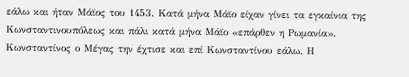εάλω και ήταν Μάϊος του 1453. Κατά μήνα Μάϊο είχαν γίνει τα εγκαίνια της Κωνσταντινουπόλεως και πάλι κατά μήνα Μάϊο «επάρθεν η Ρωμανία». Κωνσταντίνος ο Μέγας την έχτισε και επί Κωνσταντίνου εάλω. Η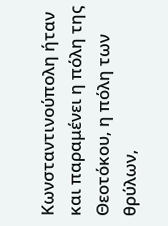Κωνσταντινούπολη ήταν και παραμένει η πόλη της Θεοτόκου, η πόλη των θρύλων,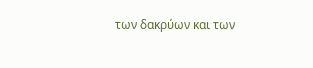των δακρύων και των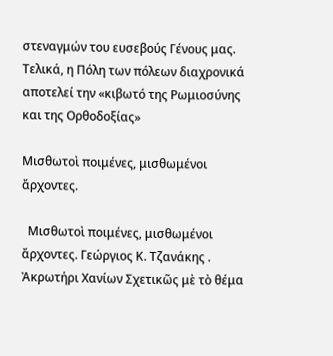στεναγμών του ευσεβούς Γένους μας. Τελικά, η Πόλη των πόλεων διαχρονικά αποτελεί την «κιβωτό της Ρωμιοσύνης και της Ορθοδοξίας»

Μισθωτοὶ ποιμένες, μισθωμένοι ἄρχοντες.

  Μισθωτοὶ ποιμένες, μισθωμένοι ἄρχοντες. Γεώργιος Κ. Τζανάκης . Ἀκρωτήρι Χανίων Σχετικῶς μὲ τὸ θέμα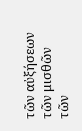τῶν αὐξήσεων τῶν μισθῶν τῶν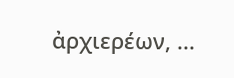ἀρχιερέων, ...